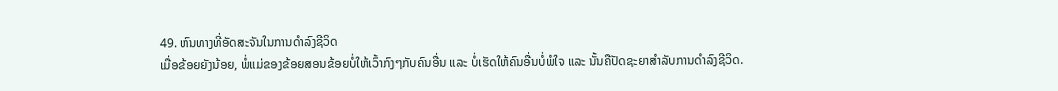49. ຫົນທາງທີ່ອັດສະຈັນໃນການດຳລົງຊີວິດ
ເມື່ອຂ້ອຍຍັງນ້ອຍ, ພໍ່ແມ່ຂອງຂ້ອຍສອນຂ້ອຍບໍ່ໃຫ້ເວົ້າກົງໆກັບຄົນອື່ນ ແລະ ບໍ່ເຮັດໃຫ້ຄົນອື່ນບໍ່ພໍໃຈ ແລະ ນັ້ນຄືປັດຊະຍາສຳລັບການດຳລົງຊີວິດ.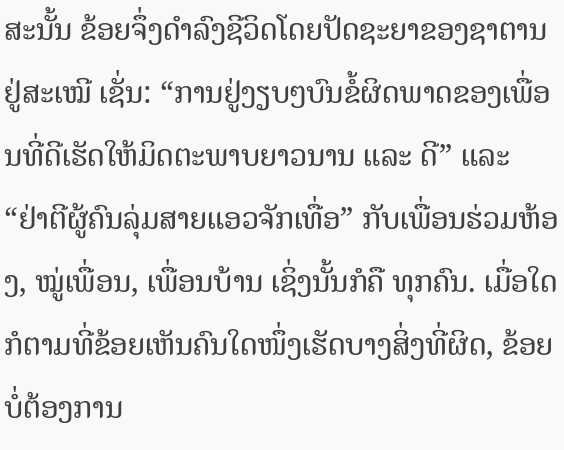ສະນັ້ນ ຂ້ອຍຈຶ່ງດຳລົງຊີວິດໂດຍປັດຊະຍາຂອງຊາຕານຢູ່ສະເໝີ ເຊັ່ນ: “ການຢູ່ງຽບໆບົນຂໍ້ຜິດພາດຂອງເພື່ອນທີ່ດີເຮັດໃຫ້ມິດຕະພາບຍາວນານ ແລະ ດີ” ແລະ “ຢ່າຕີຜູ້ຄົນລຸ່ມສາຍແອວຈັກເທື່ອ” ກັບເພື່ອນຮ່ວມຫ້ອງ, ໝູ່ເພື່ອນ, ເພື່ອນບ້ານ ເຊິ່ງນັ້ນກໍຄື ທຸກຄົນ. ເມື່ອໃດກໍຕາມທີ່ຂ້ອຍເຫັນຄົນໃດໜຶ່ງເຮັດບາງສິ່ງທີ່ຜິດ, ຂ້ອຍບໍ່ຕ້ອງການ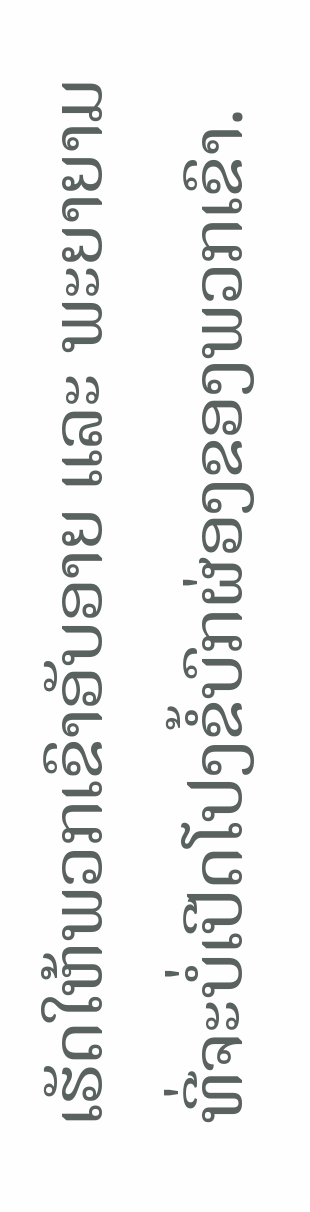ເຮັດໃຫ້ພວກເຂົາອັບອາຍ ແລະ ພະຍາຍາມທີ່ຈະບໍ່ເປີດໂປງຂໍ້ບົກຜ່ອງຂອງພວກເຂົາ.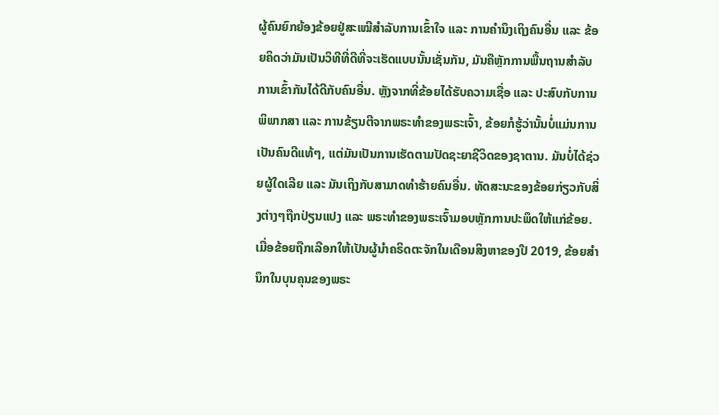ຜູ້ຄົນຍົກຍ້ອງຂ້ອຍຢູ່ສະເໝີສຳລັບການເຂົ້າໃຈ ແລະ ການຄຳນຶງເຖິງຄົນອື່ນ ແລະ ຂ້ອຍຄິດວ່າມັນເປັນວິທີທີ່ດີທີ່ຈະເຮັດແບບນັ້ນເຊັ່ນກັນ, ມັນຄືຫຼັກການພື້ນຖານສຳລັບການເຂົ້າກັນໄດ້ດີກັບຄົນອື່ນ. ຫຼັງຈາກທີ່ຂ້ອຍໄດ້ຮັບຄວາມເຊື່ອ ແລະ ປະສົບກັບການພິພາກສາ ແລະ ການຂ້ຽນຕີຈາກພຣະທຳຂອງພຣະເຈົ້າ, ຂ້ອຍກໍຮູ້ວ່ານັ້ນບໍ່ແມ່ນການເປັນຄົນດີແທ້ໆ, ແຕ່ມັນເປັນການເຮັດຕາມປັດຊະຍາຊີວິດຂອງຊາຕານ. ມັນບໍ່ໄດ້ຊ່ວຍຜູ້ໃດເລີຍ ແລະ ມັນເຖິງກັບສາມາດທຳຮ້າຍຄົນອື່ນ. ທັດສະນະຂອງຂ້ອຍກ່ຽວກັບສິ່ງຕ່າງໆຖືກປ່ຽນແປງ ແລະ ພຣະທຳຂອງພຣະເຈົ້າມອບຫຼັກການປະພຶດໃຫ້ແກ່ຂ້ອຍ.
ເມື່ອຂ້ອຍຖືກເລືອກໃຫ້ເປັນຜູ້ນໍາຄຣິດຕະຈັກໃນເດືອນສິງຫາຂອງປີ 2019, ຂ້ອຍສໍານຶກໃນບຸນຄຸນຂອງພຣະ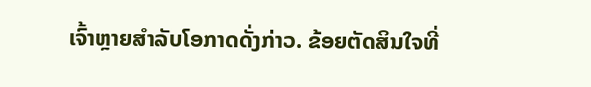ເຈົ້າຫຼາຍສຳລັບໂອກາດດັ່ງກ່າວ. ຂ້ອຍຕັດສິນໃຈທີ່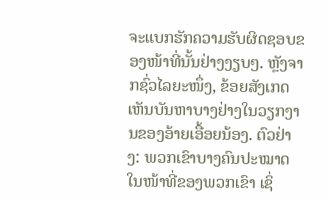ຈະແບກຮັກຄວາມຮັບຜິດຊອບຂອງໜ້າທີ່ນັ້ນຢ່າງງຽບໆ. ຫຼັງຈາກຊົ່ວໄລຍະໜຶ່ງ, ຂ້ອຍສັງເກດເຫັນບັນຫາບາງຢ່າງໃນວຽກງານຂອງອ້າຍເອື້ອຍນ້ອງ. ຕົວຢ່າງ: ພວກເຂົາບາງຄົນປະໝາດໃນໜ້າທີ່ຂອງພວກເຂົາ ເຊິ່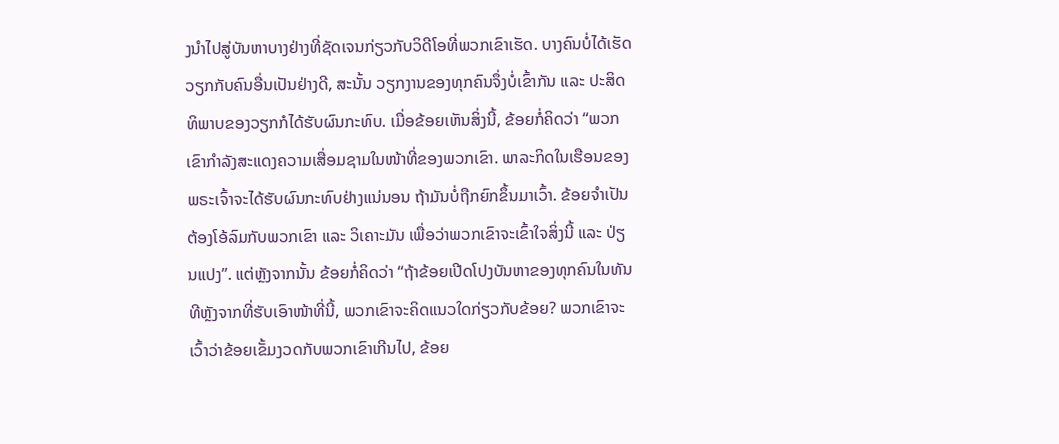ງນໍາໄປສູ່ບັນຫາບາງຢ່າງທີ່ຊັດເຈນກ່ຽວກັບວິດີໂອທີ່ພວກເຂົາເຮັດ. ບາງຄົນບໍ່ໄດ້ເຮັດວຽກກັບຄົນອື່ນເປັນຢ່າງດີ, ສະນັ້ນ ວຽກງານຂອງທຸກຄົນຈຶ່ງບໍ່ເຂົ້າກັນ ແລະ ປະສິດທິພາບຂອງວຽກກໍໄດ້ຮັບຜົນກະທົບ. ເມື່ອຂ້ອຍເຫັນສິ່ງນີ້, ຂ້ອຍກໍ່ຄິດວ່າ “ພວກເຂົາກຳລັງສະແດງຄວາມເສື່ອມຊາມໃນໜ້າທີ່ຂອງພວກເຂົາ. ພາລະກິດໃນເຮືອນຂອງພຣະເຈົ້າຈະໄດ້ຮັບຜົນກະທົບຢ່າງແນ່ນອນ ຖ້າມັນບໍ່ຖືກຍົກຂຶ້ນມາເວົ້າ. ຂ້ອຍຈຳເປັນຕ້ອງໂອ້ລົມກັບພວກເຂົາ ແລະ ວິເຄາະມັນ ເພື່ອວ່າພວກເຂົາຈະເຂົ້າໃຈສິ່ງນີ້ ແລະ ປ່ຽນແປງ”. ແຕ່ຫຼັງຈາກນັ້ນ ຂ້ອຍກໍ່ຄິດວ່າ “ຖ້າຂ້ອຍເປີດໂປງບັນຫາຂອງທຸກຄົນໃນທັນທີຫຼັງຈາກທີ່ຮັບເອົາໜ້າທີ່ນີ້, ພວກເຂົາຈະຄິດແນວໃດກ່ຽວກັບຂ້ອຍ? ພວກເຂົາຈະເວົ້າວ່າຂ້ອຍເຂັ້ມງວດກັບພວກເຂົາເກີນໄປ, ຂ້ອຍ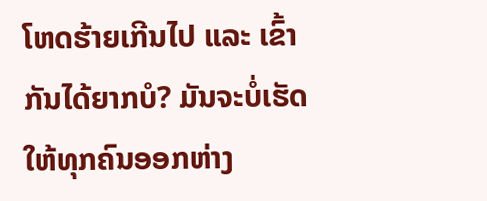ໂຫດຮ້າຍເກີນໄປ ແລະ ເຂົ້າກັນໄດ້ຍາກບໍ? ມັນຈະບໍ່ເຮັດໃຫ້ທຸກຄົນອອກຫ່າງ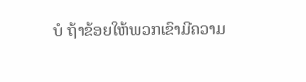ບໍ ຖ້າຂ້ອຍໃຫ້ພວກເຂົາມີຄວາມ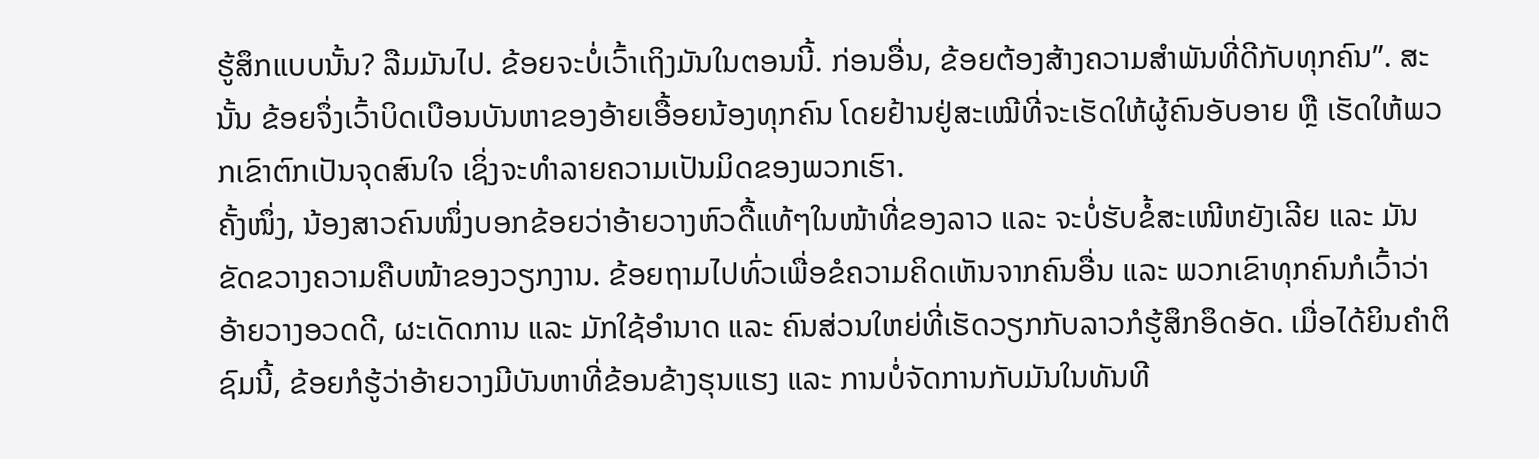ຮູ້ສຶກແບບນັ້ນ? ລືມມັນໄປ. ຂ້ອຍຈະບໍ່ເວົ້າເຖິງມັນໃນຕອນນີ້. ກ່ອນອື່ນ, ຂ້ອຍຕ້ອງສ້າງຄວາມສຳພັນທີ່ດີກັບທຸກຄົນ”. ສະນັ້ນ ຂ້ອຍຈຶ່ງເວົ້າບິດເບືອນບັນຫາຂອງອ້າຍເອື້ອຍນ້ອງທຸກຄົນ ໂດຍຢ້ານຢູ່ສະເໝີທີ່ຈະເຮັດໃຫ້ຜູ້ຄົນອັບອາຍ ຫຼື ເຮັດໃຫ້ພວກເຂົາຕົກເປັນຈຸດສົນໃຈ ເຊິ່ງຈະທຳລາຍຄວາມເປັນມິດຂອງພວກເຮົາ.
ຄັ້ງໜຶ່ງ, ນ້ອງສາວຄົນໜຶ່ງບອກຂ້ອຍວ່າອ້າຍວາງຫົວດື້ແທ້ໆໃນໜ້າທີ່ຂອງລາວ ແລະ ຈະບໍ່ຮັບຂໍ້ສະເໜີຫຍັງເລີຍ ແລະ ມັນຂັດຂວາງຄວາມຄືບໜ້າຂອງວຽກງານ. ຂ້ອຍຖາມໄປທົ່ວເພື່ອຂໍຄວາມຄິດເຫັນຈາກຄົນອື່ນ ແລະ ພວກເຂົາທຸກຄົນກໍເວົ້າວ່າອ້າຍວາງອວດດີ, ຜະເດັດການ ແລະ ມັກໃຊ້ອຳນາດ ແລະ ຄົນສ່ວນໃຫຍ່ທີ່ເຮັດວຽກກັບລາວກໍຮູ້ສຶກອຶດອັດ. ເມື່ອໄດ້ຍິນຄຳຕິຊົມນີ້, ຂ້ອຍກໍຮູ້ວ່າອ້າຍວາງມີບັນຫາທີ່ຂ້ອນຂ້າງຮຸນແຮງ ແລະ ການບໍ່ຈັດການກັບມັນໃນທັນທີ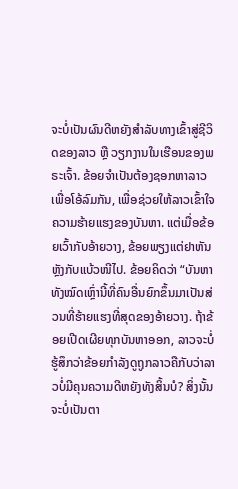ຈະບໍ່ເປັນຜົນດີຫຍັງສຳລັບທາງເຂົ້າສູ່ຊີວິດຂອງລາວ ຫຼື ວຽກງານໃນເຮືອນຂອງພຣະເຈົ້າ. ຂ້ອຍຈຳເປັນຕ້ອງຊອກຫາລາວເພື່ອໂອ້ລົມກັນ, ເພື່ອຊ່ວຍໃຫ້ລາວເຂົ້າໃຈຄວາມຮ້າຍແຮງຂອງບັນຫາ. ແຕ່ເມື່ອຂ້ອຍເວົ້າກັບອ້າຍວາງ, ຂ້ອຍພຽງແຕ່ຢາຫັນຫຼັງກັບແບ້ວໜີໄປ. ຂ້ອຍຄິດວ່າ “ບັນຫາທັງໝົດເຫຼົ່ານີ້ທີ່ຄົນອື່ນຍົກຂຶ້ນມາເປັນສ່ວນທີ່ຮ້າຍແຮງທີ່ສຸດຂອງອ້າຍວາງ. ຖ້າຂ້ອຍເປີດເຜີຍທຸກບັນຫາອອກ, ລາວຈະບໍ່ຮູ້ສຶກວ່າຂ້ອຍກຳລັງດູຖູກລາວຄືກັບວ່າລາວບໍ່ມີຄຸນຄວາມດີຫຍັງທັງສິ້ນບໍ? ສິ່ງນັ້ນຈະບໍ່ເປັນຕາ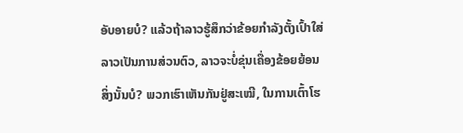ອັບອາຍບໍ? ແລ້ວຖ້າລາວຮູ້ສຶກວ່າຂ້ອຍກຳລັງຕັ້ງເປົ້າໃສ່ລາວເປັນການສ່ວນຕົວ, ລາວຈະບໍ່ຂຸ່ນເຄື່ອງຂ້ອຍຍ້ອນສິ່ງນັ້ນບໍ? ພວກເຮົາເຫັນກັນຢູ່ສະເໝີ, ໃນການເຕົ້າໂຮ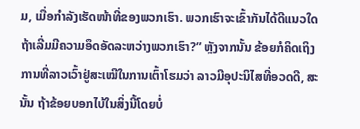ມ, ເມື່ອກຳລັງເຮັດໜ້າທີ່ຂອງພວກເຮົາ. ພວກເຮົາຈະເຂົ້າກັນໄດ້ດີແນວໃດ ຖ້າເລີ່ມມີຄວາມອຶດອັດລະຫວ່າງພວກເຮົາ?” ຫຼັງຈາກນັ້ນ ຂ້ອຍກໍຄິດເຖິງການທີ່ລາວເວົ້າຢູ່ສະເໝີໃນການເຕົ້າໂຮມວ່າ ລາວມີອຸປະນິໄສທີ່ອວດດີ, ສະນັ້ນ ຖ້າຂ້ອຍບອກໄບ້ໃນສິ່ງນີ້ໂດຍບໍ່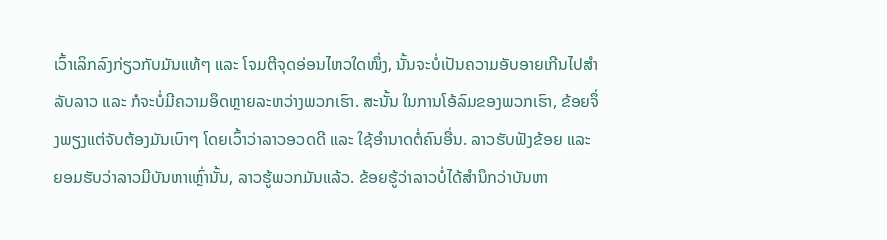ເວົ້າເລິກລົງກ່ຽວກັບມັນແທ້ໆ ແລະ ໂຈມຕີຈຸດອ່ອນໄຫວໃດໜຶ່ງ, ນັ້ນຈະບໍ່ເປັນຄວາມອັບອາຍເກີນໄປສຳລັບລາວ ແລະ ກໍຈະບໍ່ມີຄວາມອຶດຫຼາຍລະຫວ່າງພວກເຮົາ. ສະນັ້ນ ໃນການໂອ້ລົມຂອງພວກເຮົາ, ຂ້ອຍຈຶ່ງພຽງແຕ່ຈັບຕ້ອງມັນເບົາໆ ໂດຍເວົ້າວ່າລາວອວດດີ ແລະ ໃຊ້ອຳນາດຕໍ່ຄົນອື່ນ. ລາວຮັບຟັງຂ້ອຍ ແລະ ຍອມຮັບວ່າລາວມີບັນຫາເຫຼົ່ານັ້ນ, ລາວຮູ້ພວກມັນແລ້ວ. ຂ້ອຍຮູ້ວ່າລາວບໍ່ໄດ້ສຳນຶກວ່າບັນຫາ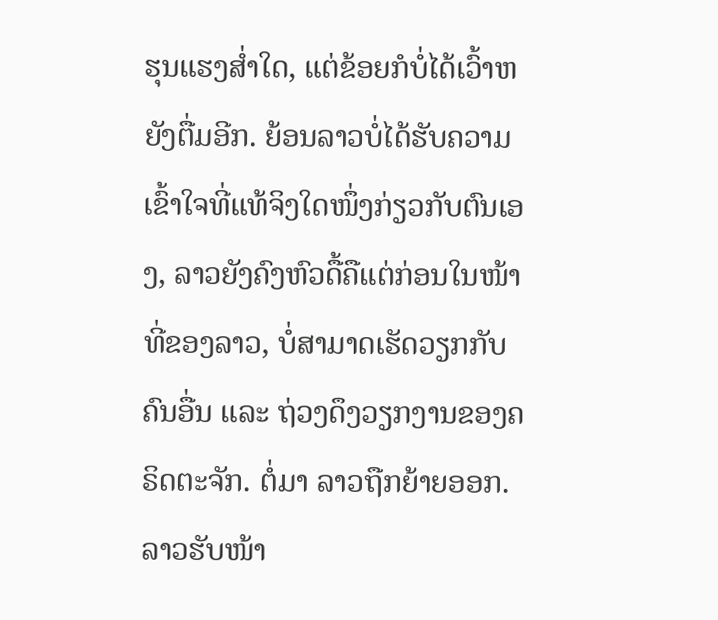ຮຸນແຮງສໍ່າໃດ, ແຕ່ຂ້ອຍກໍບໍ່ໄດ້ເວົ້າຫຍັງຕື່ມອີກ. ຍ້ອນລາວບໍ່ໄດ້ຮັບຄວາມເຂົ້າໃຈທີ່ແທ້ຈິງໃດໜຶ່ງກ່ຽວກັບຕົນເອງ, ລາວຍັງຄົງຫົວດື້ຄືແຕ່ກ່ອນໃນໜ້າທີ່ຂອງລາວ, ບໍ່ສາມາດເຮັດວຽກກັບຄົນອື່ນ ແລະ ຖ່ວງດຶງວຽກງານຂອງຄຣິດຕະຈັກ. ຕໍ່ມາ ລາວຖືກຍ້າຍອອກ. ລາວຮັບໜ້າ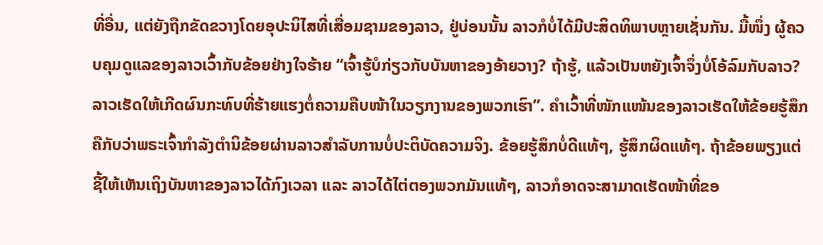ທີ່ອື່ນ, ແຕ່ຍັງຖືກຂັດຂວາງໂດຍອຸປະນິໄສທີ່ເສື່ອມຊາມຂອງລາວ, ຢູ່ບ່ອນນັ້ນ ລາວກໍບໍ່ໄດ້ມີປະສິດທິພາບຫຼາຍເຊັ່ນກັນ. ມື້ໜຶ່ງ ຜູ້ຄວບຄຸມດູແລຂອງລາວເວົ້າກັບຂ້ອຍຢ່າງໃຈຮ້າຍ “ເຈົ້າຮູ້ບໍກ່ຽວກັບບັນຫາຂອງອ້າຍວາງ? ຖ້າຮູ້, ແລ້ວເປັນຫຍັງເຈົ້າຈຶ່ງບໍ່ໂອ້ລົມກັບລາວ? ລາວເຮັດໃຫ້ເກີດຜົນກະທົບທີ່ຮ້າຍແຮງຕໍ່ຄວາມຄືບໜ້າໃນວຽກງານຂອງພວກເຮົາ”. ຄຳເວົ້າທີ່ໜັກແໜ້ນຂອງລາວເຮັດໃຫ້ຂ້ອຍຮູ້ສຶກຄືກັບວ່າພຣະເຈົ້າກຳລັງຕຳນິຂ້ອຍຜ່ານລາວສຳລັບການບໍ່ປະຕິບັດຄວາມຈິງ. ຂ້ອຍຮູ້ສຶກບໍ່ດີແທ້ໆ, ຮູ້ສຶກຜິດແທ້ໆ. ຖ້າຂ້ອຍພຽງແຕ່ຊີ້ໃຫ້ເຫັນເຖິງບັນຫາຂອງລາວໄດ້ກົງເວລາ ແລະ ລາວໄດ້ໄຕ່ຕອງພວກມັນແທ້ໆ, ລາວກໍອາດຈະສາມາດເຮັດໜ້າທີ່ຂອ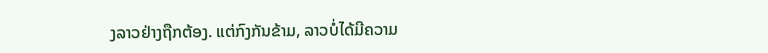ງລາວຢ່າງຖືກຕ້ອງ. ແຕ່ກົງກັນຂ້າມ, ລາວບໍ່ໄດ້ມີຄວາມ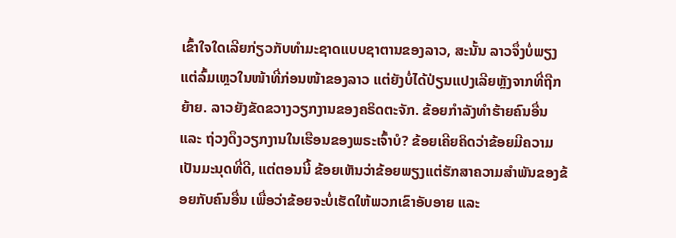ເຂົ້າໃຈໃດເລີຍກ່ຽວກັບທຳມະຊາດແບບຊາຕານຂອງລາວ, ສະນັ້ນ ລາວຈຶ່ງບໍ່ພຽງແຕ່ລົ້ມເຫຼວໃນໜ້າທີ່ກ່ອນໜ້າຂອງລາວ ແຕ່ຍັງບໍ່ໄດ້ປ່ຽນແປງເລີຍຫຼັງຈາກທີ່ຖືກຍ້າຍ. ລາວຍັງຂັດຂວາງວຽກງານຂອງຄຣິດຕະຈັກ. ຂ້ອຍກຳລັງທຳຮ້າຍຄົນອື່ນ ແລະ ຖ່ວງດຶງວຽກງານໃນເຮືອນຂອງພຣະເຈົ້າບໍ? ຂ້ອຍເຄີຍຄິດວ່າຂ້ອຍມີຄວາມເປັນມະນຸດທີ່ດີ, ແຕ່ຕອນນີ້ ຂ້ອຍເຫັນວ່າຂ້ອຍພຽງແຕ່ຮັກສາຄວາມສຳພັນຂອງຂ້ອຍກັບຄົນອື່ນ ເພື່ອວ່າຂ້ອຍຈະບໍ່ເຮັດໃຫ້ພວກເຂົາອັບອາຍ ແລະ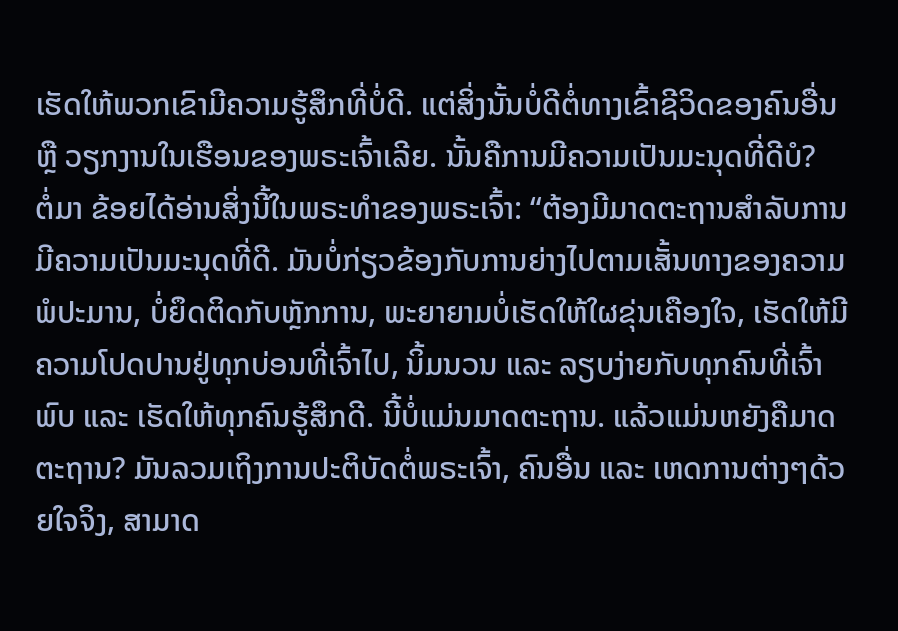ເຮັດໃຫ້ພວກເຂົາມີຄວາມຮູ້ສຶກທີ່ບໍ່ດີ. ແຕ່ສິ່ງນັ້ນບໍ່ດີຕໍ່ທາງເຂົ້າຊີວິດຂອງຄົນອື່ນ ຫຼື ວຽກງານໃນເຮືອນຂອງພຣະເຈົ້າເລີຍ. ນັ້ນຄືການມີຄວາມເປັນມະນຸດທີ່ດີບໍ?
ຕໍ່ມາ ຂ້ອຍໄດ້ອ່ານສິ່ງນີ້ໃນພຣະທຳຂອງພຣະເຈົ້າ: “ຕ້ອງມີມາດຕະຖານສໍາລັບການມີຄວາມເປັນມະນຸດທີ່ດີ. ມັນບໍ່ກ່ຽວຂ້ອງກັບການຍ່າງໄປຕາມເສັ້ນທາງຂອງຄວາມພໍປະມານ, ບໍ່ຍຶດຕິດກັບຫຼັກການ, ພະຍາຍາມບໍ່ເຮັດໃຫ້ໃຜຂຸ່ນເຄືອງໃຈ, ເຮັດໃຫ້ມີຄວາມໂປດປານຢູ່ທຸກບ່ອນທີ່ເຈົ້າໄປ, ນິ້ມນວນ ແລະ ລຽບງ່າຍກັບທຸກຄົນທີ່ເຈົ້າພົບ ແລະ ເຮັດໃຫ້ທຸກຄົນຮູ້ສຶກດີ. ນີ້ບໍ່ແມ່ນມາດຕະຖານ. ແລ້ວແມ່ນຫຍັງຄືມາດຕະຖານ? ມັນລວມເຖິງການປະຕິບັດຕໍ່ພຣະເຈົ້າ, ຄົນອື່ນ ແລະ ເຫດການຕ່າງໆດ້ວຍໃຈຈິງ, ສາມາດ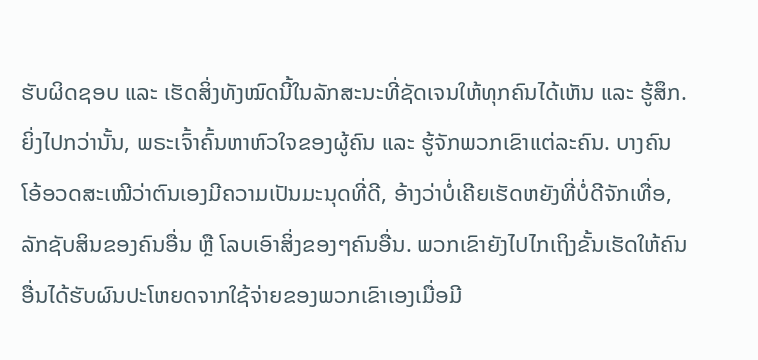ຮັບຜິດຊອບ ແລະ ເຮັດສິ່ງທັງໝົດນີ້ໃນລັກສະນະທີ່ຊັດເຈນໃຫ້ທຸກຄົນໄດ້ເຫັນ ແລະ ຮູ້ສຶກ. ຍິ່ງໄປກວ່ານັ້ນ, ພຣະເຈົ້າຄົ້ນຫາຫົວໃຈຂອງຜູ້ຄົນ ແລະ ຮູ້ຈັກພວກເຂົາແຕ່ລະຄົນ. ບາງຄົນໂອ້ອວດສະເໝີວ່າຕົນເອງມີຄວາມເປັນມະນຸດທີ່ດີ, ອ້າງວ່າບໍ່ເຄີຍເຮັດຫຍັງທີ່ບໍ່ດີຈັກເທື່ອ, ລັກຊັບສິນຂອງຄົນອື່ນ ຫຼື ໂລບເອົາສິ່ງຂອງໆຄົນອື່ນ. ພວກເຂົາຍັງໄປໄກເຖິງຂັ້ນເຮັດໃຫ້ຄົນອື່ນໄດ້ຮັບຜົນປະໂຫຍດຈາກໃຊ້ຈ່າຍຂອງພວກເຂົາເອງເມື່ອມີ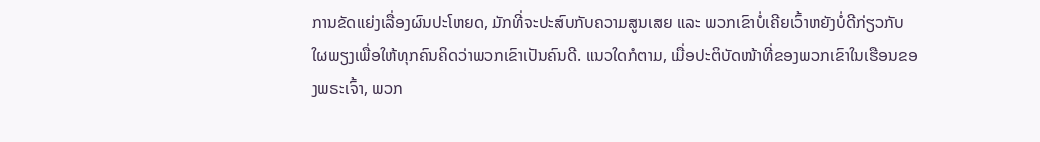ການຂັດແຍ່ງເລື່ອງຜົນປະໂຫຍດ, ມັກທີ່ຈະປະສົບກັບຄວາມສູນເສຍ ແລະ ພວກເຂົາບໍ່ເຄີຍເວົ້າຫຍັງບໍ່ດີກ່ຽວກັບໃຜພຽງເພື່ອໃຫ້ທຸກຄົນຄິດວ່າພວກເຂົາເປັນຄົນດີ. ແນວໃດກໍຕາມ, ເມື່ອປະຕິບັດໜ້າທີ່ຂອງພວກເຂົາໃນເຮືອນຂອງພຣະເຈົ້າ, ພວກ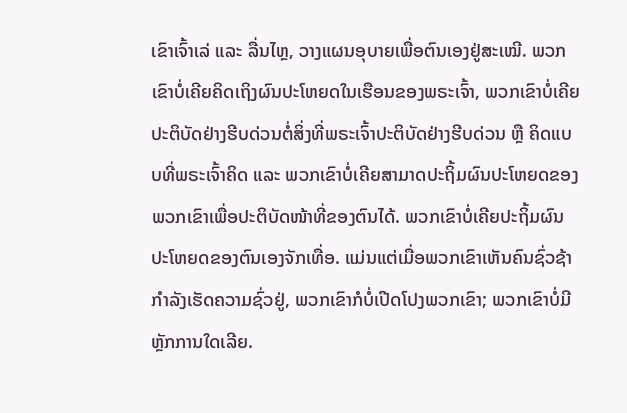ເຂົາເຈົ້າເລ່ ແລະ ລື່ນໄຫຼ, ວາງແຜນອຸບາຍເພື່ອຕົນເອງຢູ່ສະເໝີ. ພວກເຂົາບໍ່ເຄີຍຄິດເຖິງຜົນປະໂຫຍດໃນເຮືອນຂອງພຣະເຈົ້າ, ພວກເຂົາບໍ່ເຄີຍປະຕິບັດຢ່າງຮີບດ່ວນຕໍ່ສິ່ງທີ່ພຣະເຈົ້າປະຕິບັດຢ່າງຮີບດ່ວນ ຫຼື ຄິດແບບທີ່ພຣະເຈົ້າຄິດ ແລະ ພວກເຂົາບໍ່ເຄີຍສາມາດປະຖິ້ມຜົນປະໂຫຍດຂອງພວກເຂົາເພື່ອປະຕິບັດໜ້າທີ່ຂອງຕົນໄດ້. ພວກເຂົາບໍ່ເຄີຍປະຖິ້ມຜົນປະໂຫຍດຂອງຕົນເອງຈັກເທື່ອ. ແມ່ນແຕ່ເມື່ອພວກເຂົາເຫັນຄົນຊົ່ວຊ້າກຳລັງເຮັດຄວາມຊົ່ວຢູ່, ພວກເຂົາກໍບໍ່ເປີດໂປງພວກເຂົາ; ພວກເຂົາບໍ່ມີຫຼັກການໃດເລີຍ.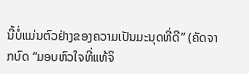ນີ້ບໍ່ແມ່ນຕົວຢ່າງຂອງຄວາມເປັນມະນຸດທີ່ດີ” (ຄັດຈາກບົດ “ມອບຫົວໃຈທີ່ແທ້ຈິ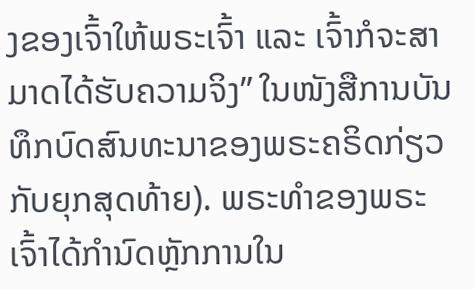ງຂອງເຈົ້າໃຫ້ພຣະເຈົ້າ ແລະ ເຈົ້າກໍຈະສາມາດໄດ້ຮັບຄວາມຈິງ” ໃນໜັງສືການບັນທຶກບົດສົນທະນາຂອງພຣະຄຣິດກ່ຽວກັບຍຸກສຸດທ້າຍ). ພຣະທຳຂອງພຣະເຈົ້າໄດ້ກຳນົດຫຼັກການໃນ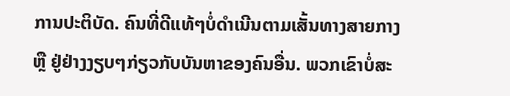ການປະຕິບັດ. ຄົນທີ່ດີແທ້ໆບໍ່ດຳເນີນຕາມເສັ້ນທາງສາຍກາງ ຫຼື ຢູ່ຢ່າງງຽບໆກ່ຽວກັບບັນຫາຂອງຄົນອື່ນ. ພວກເຂົາບໍ່ສະ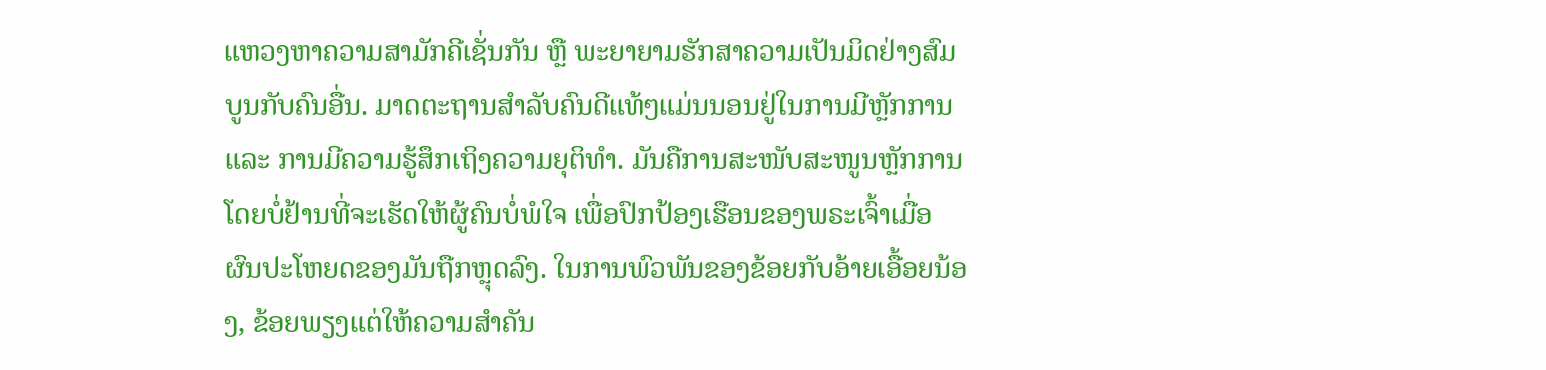ແຫວງຫາຄວາມສາມັກຄີເຊັ່ນກັນ ຫຼື ພະຍາຍາມຮັກສາຄວາມເປັນມິດຢ່າງສົມບູນກັບຄົນອື່ນ. ມາດຕະຖານສຳລັບຄົນດີແທ້ໆແມ່ນນອນຢູ່ໃນການມີຫຼັກການ ແລະ ການມີຄວາມຮູ້ສຶກເຖິງຄວາມຍຸຕິທຳ. ມັນຄືການສະໜັບສະໜູນຫຼັກການໂດຍບໍ່ຢ້ານທີ່ຈະເຮັດໃຫ້ຜູ້ຄົນບໍ່ພໍໃຈ ເພື່ອປົກປ້ອງເຮືອນຂອງພຣະເຈົ້າເມື່ອຜົນປະໂຫຍດຂອງມັນຖືກຫຼຸດລົງ. ໃນການພົວພັນຂອງຂ້ອຍກັບອ້າຍເອື້ອຍນ້ອງ, ຂ້ອຍພຽງແຕ່ໃຫ້ຄວາມສຳຄັນ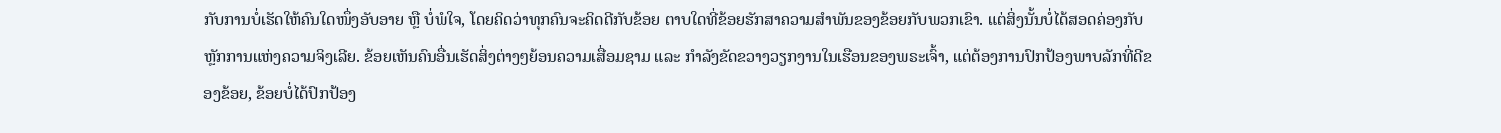ກັບການບໍ່ເຮັດໃຫ້ຄົນໃດໜຶ່ງອັບອາຍ ຫຼື ບໍ່ພໍໃຈ, ໂດຍຄິດວ່າທຸກຄົນຈະຄິດດີກັບຂ້ອຍ ຕາບໃດທີ່ຂ້ອຍຮັກສາຄວາມສຳພັນຂອງຂ້ອຍກັບພວກເຂົາ. ແຕ່ສິ່ງນັ້ນບໍ່ໄດ້ສອດຄ່ອງກັບຫຼັກການແຫ່ງຄວາມຈິງເລີຍ. ຂ້ອຍເຫັນຄົນອື່ນເຮັດສິ່ງຕ່າງໆຍ້ອນຄວາມເສື່ອມຊາມ ແລະ ກຳລັງຂັດຂວາງວຽກງານໃນເຮືອນຂອງພຣະເຈົ້າ, ແຕ່ຕ້ອງການປົກປ້ອງພາບລັກທີ່ດີຂອງຂ້ອຍ, ຂ້ອຍບໍ່ໄດ້ປົກປ້ອງ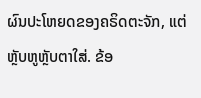ຜົນປະໂຫຍດຂອງຄຣິດຕະຈັກ, ແຕ່ຫຼັບຫູຫຼັບຕາໃສ່. ຂ້ອ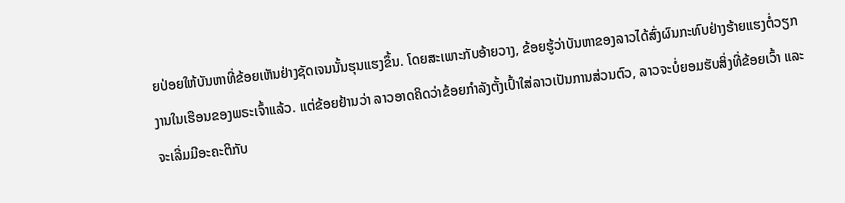ຍປ່ອຍໃຫ້ບັນຫາທີ່ຂ້ອຍເຫັນຢ່າງຊັດເຈນນັ້ນຮຸນແຮງຂຶ້ນ. ໂດຍສະເພາະກັບອ້າຍວາງ, ຂ້ອຍຮູ້ວ່າບັນຫາຂອງລາວໄດ້ສົ່ງຜົນກະທົບຢ່າງຮ້າຍແຮງຕໍ່ວຽກງານໃນເຮືອນຂອງພຣະເຈົ້າແລ້ວ. ແຕ່ຂ້ອຍຢ້ານວ່າ ລາວອາດຄິດວ່າຂ້ອຍກຳລັງຕັ້ງເປົ້າໃສ່ລາວເປັນການສ່ວນຕົວ, ລາວຈະບໍ່ຍອມຮັບສິ່ງທີ່ຂ້ອຍເວົ້າ ແລະ ຈະເລີ່ມມີອະຄະຕິກັບ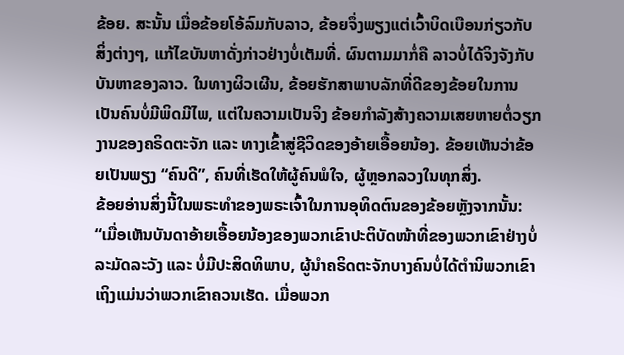ຂ້ອຍ. ສະນັ້ນ ເມື່ອຂ້ອຍໂອ້ລົມກັບລາວ, ຂ້ອຍຈຶ່ງພຽງແຕ່ເວົ້າບິດເບືອນກ່ຽວກັບສິ່ງຕ່າງໆ, ແກ້ໄຂບັນຫາດັ່ງກ່າວຢ່າງບໍ່ເຕັມທີ່. ຜົນຕາມມາກໍ່ຄື ລາວບໍ່ໄດ້ຈິງຈັງກັບບັນຫາຂອງລາວ. ໃນທາງຜິວເຜີນ, ຂ້ອຍຮັກສາພາບລັກທີ່ດີຂອງຂ້ອຍໃນການເປັນຄົນບໍ່ມີພິດມີໄພ, ແຕ່ໃນຄວາມເປັນຈິງ ຂ້ອຍກຳລັງສ້າງຄວາມເສຍຫາຍຕໍ່ວຽກງານຂອງຄຣິດຕະຈັກ ແລະ ທາງເຂົ້າສູ່ຊີວິດຂອງອ້າຍເອື້ອຍນ້ອງ. ຂ້ອຍເຫັນວ່າຂ້ອຍເປັນພຽງ “ຄົນດີ”, ຄົນທີ່ເຮັດໃຫ້ຜູ້ຄົນພໍໃຈ, ຜູ້ຫຼອກລວງໃນທຸກສິ່ງ.
ຂ້ອຍອ່ານສິ່ງນີ້ໃນພຣະທຳຂອງພຣະເຈົ້າໃນການອຸທິດຕົນຂອງຂ້ອຍຫຼັງຈາກນັ້ນ: “ເມື່ອເຫັນບັນດາອ້າຍເອື້ອຍນ້ອງຂອງພວກເຂົາປະຕິບັດໜ້າທີ່ຂອງພວກເຂົາຢ່າງບໍ່ລະມັດລະວັງ ແລະ ບໍ່ມີປະສິດທິພາບ, ຜູ້ນຳຄຣິດຕະຈັກບາງຄົນບໍ່ໄດ້ຕຳນິພວກເຂົາ ເຖິງແມ່ນວ່າພວກເຂົາຄວນເຮັດ. ເມື່ອພວກ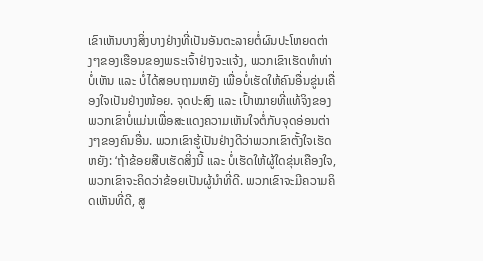ເຂົາເຫັນບາງສິ່ງບາງຢ່າງທີ່ເປັນອັນຕະລາຍຕໍ່ຜົນປະໂຫຍດຕ່າງໆຂອງເຮືອນຂອງພຣະເຈົ້າຢ່າງຈະແຈ້ງ, ພວກເຂົາເຮັດທໍາທ່າບໍ່ເຫັນ ແລະ ບໍ່ໄດ້ສອບຖາມຫຍັງ ເພື່ອບໍ່ເຮັດໃຫ້ຄົນອື່ນຂູ່ນເຄື່ອງໃຈເປັນຢ່າງໜ້ອຍ. ຈຸດປະສົງ ແລະ ເປົ້າໝາຍທີ່ແທ້ຈິງຂອງພວກເຂົາບໍ່ແມ່ນເພື່ອສະແດງຄວາມເຫັນໃຈຕໍ່ກັບຈຸດອ່ອນຕ່າງໆຂອງຄົນອື່ນ. ພວກເຂົາຮູ້ເປັນຢ່າງດີວ່າພວກເຂົາຕັ້ງໃຈເຮັດຫຍັງ: ‘ຖ້າຂ້ອຍສືບເຮັດສິ່ງນີ້ ແລະ ບໍ່ເຮັດໃຫ້ຜູ້ໃດຂຸ່ນເຄືອງໃຈ, ພວກເຂົາຈະຄິດວ່າຂ້ອຍເປັນຜູ້ນໍາທີ່ດີ. ພວກເຂົາຈະມີຄວາມຄິດເຫັນທີ່ດີ, ສູ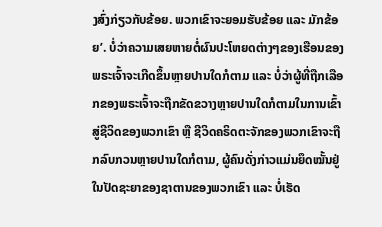ງສົ່ງກ່ຽວກັບຂ້ອຍ. ພວກເຂົາຈະຍອມຮັບຂ້ອຍ ແລະ ມັກຂ້ອຍ’. ບໍ່ວ່າຄວາມເສຍຫາຍຕໍ່ຜົນປະໂຫຍດຕ່າງໆຂອງເຮືອນຂອງພຣະເຈົ້າຈະເກີດຂຶ້ນຫຼາຍປານໃດກໍຕາມ ແລະ ບໍ່ວ່າຜູ້ທີ່ຖືກເລືອກຂອງພຣະເຈົ້າຈະຖືກຂັດຂວາງຫຼາຍປານໃດກໍຕາມໃນການເຂົ້າສູ່ຊີວິດຂອງພວກເຂົາ ຫຼື ຊີວິດຄຣິດຕະຈັກຂອງພວກເຂົາຈະຖືກລົບກວນຫຼາຍປານໃດກໍຕາມ, ຜູ້ຄົນດັ່ງກ່າວແມ່ນຍຶດໝັ້ນຢູ່ໃນປັດຊະຍາຂອງຊາຕານຂອງພວກເຂົາ ແລະ ບໍ່ເຮັດ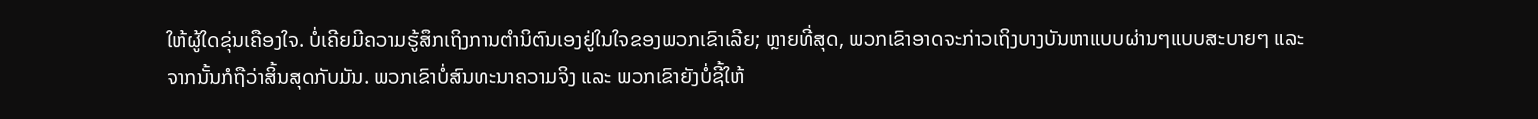ໃຫ້ຜູ້ໃດຂຸ່ນເຄືອງໃຈ. ບໍ່ເຄີຍມີຄວາມຮູ້ສຶກເຖິງການຕຳນິຕົນເອງຢູ່ໃນໃຈຂອງພວກເຂົາເລີຍ; ຫຼາຍທີ່ສຸດ, ພວກເຂົາອາດຈະກ່າວເຖິງບາງບັນຫາແບບຜ່ານໆແບບສະບາຍໆ ແລະ ຈາກນັ້ນກໍຖືວ່າສິ້ນສຸດກັບມັນ. ພວກເຂົາບໍ່ສົນທະນາຄວາມຈິງ ແລະ ພວກເຂົາຍັງບໍ່ຊີ້ໃຫ້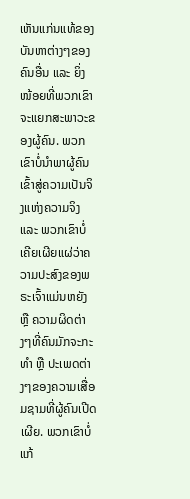ເຫັນແກ່ນແທ້ຂອງບັນຫາຕ່າງໆຂອງຄົນອື່ນ ແລະ ຍິ່ງໜ້ອຍທີ່ພວກເຂົາຈະແຍກສະພາວະຂອງຜູ້ຄົນ. ພວກເຂົາບໍ່ນໍາພາຜູ້ຄົນເຂົ້າສູ່ຄວາມເປັນຈິງແຫ່ງຄວາມຈິງ ແລະ ພວກເຂົາບໍ່ເຄີຍເຜີຍແຜ່ວ່າຄວາມປະສົງຂອງພຣະເຈົ້າແມ່ນຫຍັງ ຫຼື ຄວາມຜິດຕ່າງໆທີ່ຄົນມັກຈະກະທໍາ ຫຼື ປະເພດຕ່າງໆຂອງຄວາມເສື່ອມຊາມທີ່ຜູ້ຄົນເປີດເຜີຍ. ພວກເຂົາບໍ່ແກ້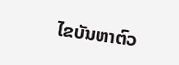ໄຂບັນຫາຕົວ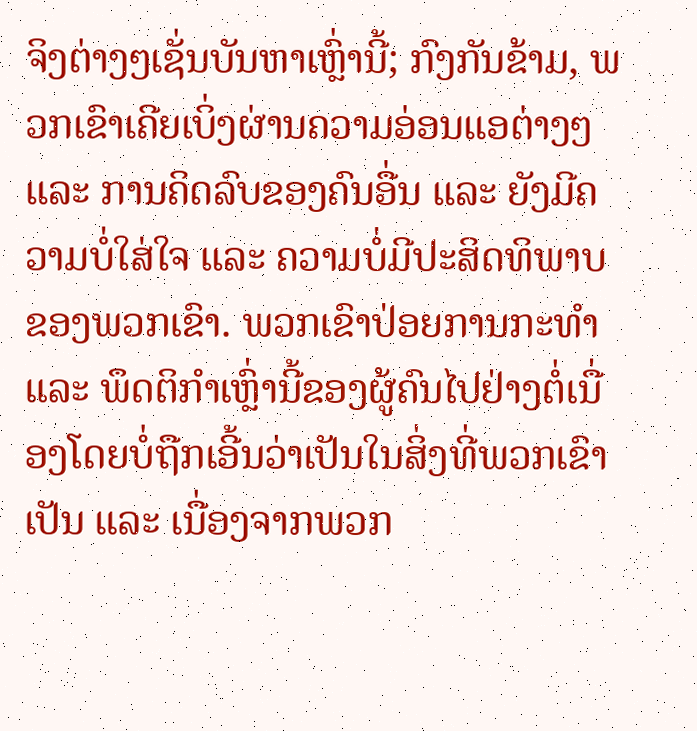ຈິງຕ່າງໆເຊັ່ນບັນຫາເຫຼົ່ານີ້; ກົງກັນຂ້າມ, ພວກເຂົາເຄີຍເບິ່ງຜ່ານຄວາມອ່ອນແອຕ່າງໆ ແລະ ການຄິດລົບຂອງຄົນອື່ນ ແລະ ຍັງມີຄວາມບໍ່ໃສ່ໃຈ ແລະ ຄວາມບໍ່ມີປະສິດທິພາບຂອງພວກເຂົາ. ພວກເຂົາປ່ອຍການກະທຳ ແລະ ພຶດຕິກຳເຫຼົ່ານີ້ຂອງຜູ້ຄົນໄປຢ່າງຕໍ່ເນື່ອງໂດຍບໍ່ຖືກເອີ້ນວ່າເປັນໃນສິ່ງທີ່ພວກເຂົາເປັນ ແລະ ເນື່ອງຈາກພວກ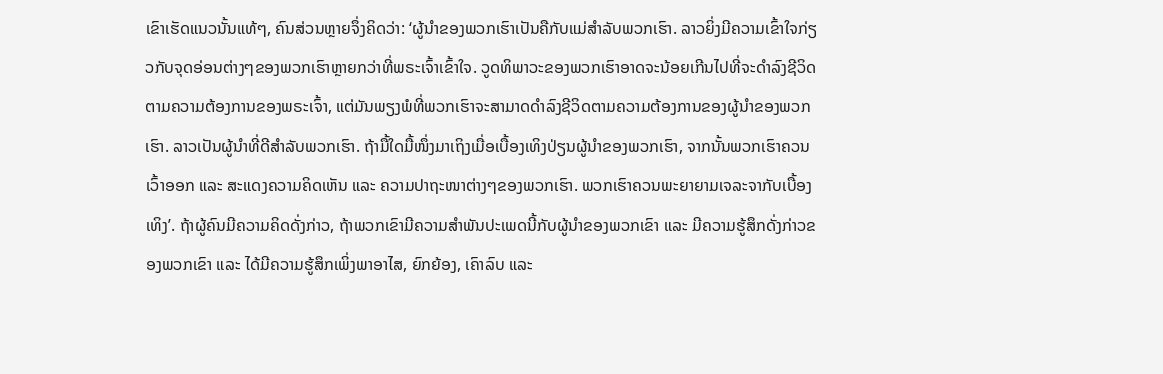ເຂົາເຮັດແນວນັ້ນແທ້ໆ, ຄົນສ່ວນຫຼາຍຈຶ່ງຄິດວ່າ: ‘ຜູ້ນຳຂອງພວກເຮົາເປັນຄືກັບແມ່ສຳລັບພວກເຮົາ. ລາວຍິ່ງມີຄວາມເຂົ້າໃຈກ່ຽວກັບຈຸດອ່ອນຕ່າງໆຂອງພວກເຮົາຫຼາຍກວ່າທີ່ພຣະເຈົ້າເຂົ້າໃຈ. ວູດທິພາວະຂອງພວກເຮົາອາດຈະນ້ອຍເກີນໄປທີ່ຈະດໍາລົງຊີວິດຕາມຄວາມຕ້ອງການຂອງພຣະເຈົ້າ, ແຕ່ມັນພຽງພໍທີ່ພວກເຮົາຈະສາມາດດໍາລົງຊີວິດຕາມຄວາມຕ້ອງການຂອງຜູ້ນໍາຂອງພວກເຮົາ. ລາວເປັນຜູ້ນໍາທີ່ດີສໍາລັບພວກເຮົາ. ຖ້າມື້ໃດມື້ໜຶ່ງມາເຖິງເມື່ອເບື້ອງເທິງປ່ຽນຜູ້ນຳຂອງພວກເຮົາ, ຈາກນັ້ນພວກເຮົາຄວນເວົ້າອອກ ແລະ ສະແດງຄວາມຄິດເຫັນ ແລະ ຄວາມປາຖະໜາຕ່າງໆຂອງພວກເຮົາ. ພວກເຮົາຄວນພະຍາຍາມເຈລະຈາກັບເບື້ອງເທິງ’. ຖ້າຜູ້ຄົນມີຄວາມຄິດດັ່ງກ່າວ, ຖ້າພວກເຂົາມີຄວາມສໍາພັນປະເພດນີ້ກັບຜູ້ນໍາຂອງພວກເຂົາ ແລະ ມີຄວາມຮູ້ສຶກດັ່ງກ່າວຂອງພວກເຂົາ ແລະ ໄດ້ມີຄວາມຮູ້ສຶກເພິ່ງພາອາໄສ, ຍົກຍ້ອງ, ເຄົາລົບ ແລະ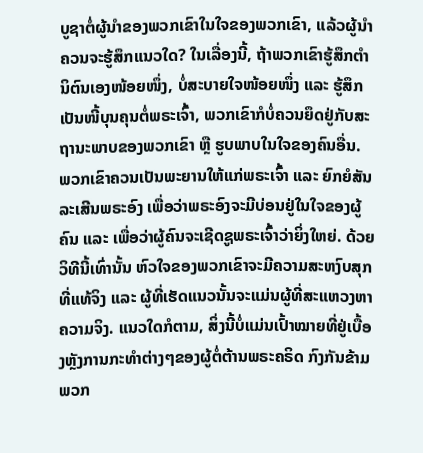ບູຊາຕໍ່ຜູ້ນໍາຂອງພວກເຂົາໃນໃຈຂອງພວກເຂົາ, ແລ້ວຜູ້ນໍາຄວນຈະຮູ້ສຶກແນວໃດ? ໃນເລື່ອງນີ້, ຖ້າພວກເຂົາຮູ້ສຶກຕໍານິຕົນເອງໜ້ອຍໜຶ່ງ, ບໍ່ສະບາຍໃຈໜ້ອຍໜຶ່ງ ແລະ ຮູ້ສຶກເປັນໜີ້ບຸນຄຸນຕໍ່ພຣະເຈົ້າ, ພວກເຂົາກໍບໍ່ຄວນຍຶດຢູ່ກັບສະຖານະພາບຂອງພວກເຂົາ ຫຼື ຮູບພາບໃນໃຈຂອງຄົນອື່ນ. ພວກເຂົາຄວນເປັນພະຍານໃຫ້ແກ່ພຣະເຈົ້າ ແລະ ຍົກຍໍສັນລະເສີນພຣະອົງ ເພື່ອວ່າພຣະອົງຈະມີບ່ອນຢູ່ໃນໃຈຂອງຜູ້ຄົນ ແລະ ເພື່ອວ່າຜູ້ຄົນຈະເຊີດຊູພຣະເຈົ້າວ່າຍິ່ງໃຫຍ່. ດ້ວຍວິທີນີ້ເທົ່ານັ້ນ ຫົວໃຈຂອງພວກເຂົາຈະມີຄວາມສະຫງົບສຸກທີ່ແທ້ຈິງ ແລະ ຜູ້ທີ່ເຮັດແນວນັ້ນຈະແມ່ນຜູ້ທີ່ສະແຫວງຫາຄວາມຈິງ. ແນວໃດກໍຕາມ, ສິ່ງນີ້ບໍ່ແມ່ນເປົ້າໝາຍທີ່ຢູ່ເບື້ອງຫຼັງການກະທໍາຕ່າງໆຂອງຜູ້ຕໍ່ຕ້ານພຣະຄຣິດ ກົງກັນຂ້າມ ພວກ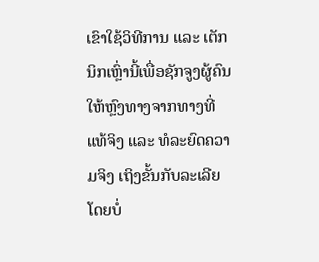ເຂົາໃຊ້ວິທີການ ແລະ ເຕັກນິກເຫຼົ່ານີ້ເພື່ອຊັກຈູງຜູ້ຄົນໃຫ້ຫຼົງທາງຈາກທາງທີ່ແທ້ຈິງ ແລະ ທໍລະຍົດຄວາມຈິງ ເຖິງຂັ້ນກັບລະເລີຍໂດຍບໍ່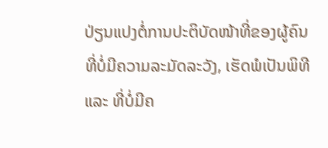ປ່ຽນແປງຕໍ່ການປະຕິບັດໜ້າທີ່ຂອງຜູ້ຄົນ ທີ່ບໍ່ມີຄວາມລະມັດລະວັງ, ເຮັດພໍເປັນພິທີ ແລະ ທີ່ບໍ່ມີຄ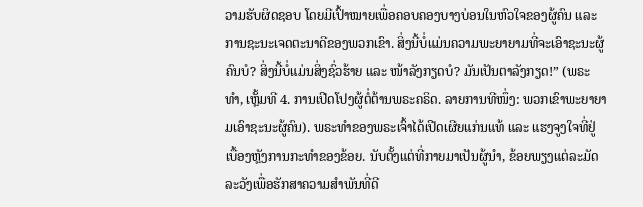ວາມຮັບຜິດຊອບ ໂດຍມີເປົ້າໝາຍເພື່ອຄອບຄອງບາງບ່ອນໃນຫົວໃຈຂອງຜູ້ຄົນ ແລະ ການຊະນະເຈດຕະນາດີຂອງພວກເຂົາ. ສິ່ງນີ້ບໍ່ແມ່ນຄວາມພະຍາຍາມທີ່ຈະເອົາຊະນະຜູ້ຄົນບໍ? ສິ່ງນີ້ບໍ່ແມ່ນສິ່ງຊົ່ວຮ້າຍ ແລະ ໜ້າລັງກຽດບໍ? ມັນເປັນຕາລັງກຽດ!” (ພຣະທຳ, ເຫຼັ້ມທີ 4. ການເປີດໂປງຜູ້ຕໍ່ຕ້ານພຣະຄຣິດ. ລາຍການທີໜຶ່ງ: ພວກເຂົາພະຍາຍາມເອົາຊະນະຜູ້ຄົນ). ພຣະທຳຂອງພຣະເຈົ້າໄດ້ເປີດເຜີຍແກ່ນແທ້ ແລະ ແຮງຈູງໃຈທີ່ຢູ່ເບື້ອງຫຼັງການກະທຳຂອງຂ້ອຍ. ນັບຕັ້ງແຕ່ທີ່ກາຍມາເປັນຜູ້ນໍາ, ຂ້ອຍພຽງແຕ່ລະມັດລະວັງເພື່ອຮັກສາຄວາມສຳພັນທີ່ດີ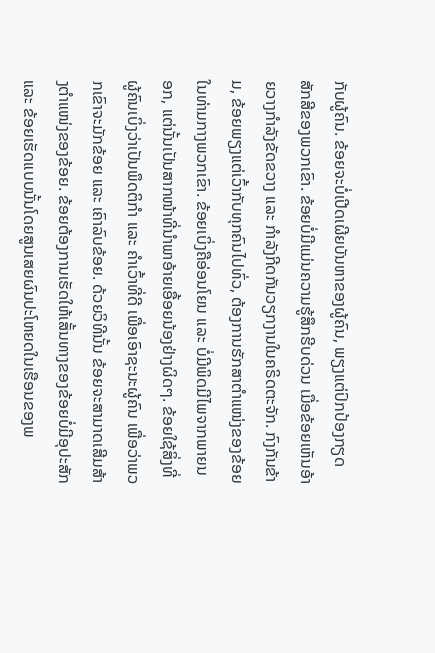ກັບຜູ້ຄົນ. ຂ້ອຍຈະບໍ່ເປີດເຜີຍບັນຫາຂອງຜູ້ຄົນ, ພຽງແຕ່ປົກປ້ອງກຽດສັກສີຂອງພວກເຂົາ. ຂ້ອຍບໍ່ມີແມ່ນຄວາມຮູ້ສຶກຮີບດ່ວນ ເມື່ອຂ້ອຍເຫັນອ້າຍວາງກຳລັງຂັດຂວາງ ແລະ ກຳລັງກີດກັນວຽກງານໃນຄຣິດຕະຈັກ. ກົງກັນຂ້າມ, ຂ້ອຍພຽງແຕ່ເວົ້າກັບທຸກຄົນໄປທົ່ວ, ຕ້ອງການຮັກສາຕໍາແໜ່ງຂອງຂ້ອຍໃນທ່າມກາງພວກເຂົາ. ຂ້ອຍເບິ່ງຄືອ່ອນໂຍນ ແລະ ບໍ່ມີພິດມີໄພຈາກພາຍນອກ, ແຕ່ນັ້ນເປັນສາກໜ້າທີ່ນໍາພາອ້າຍເອື້ອຍນ້ອງຢ່າງຜິດໆ. ຂ້ອຍໃຊ້ສິ່ງທີ່ຜູ້ຄົນເບິ່ງວ່າເປັນພຶດຕິກຳ ແລະ ຄຳເວົ້າທີ່ດີ ເພື່ອເອົາຊະນະຜູ້ຄົນ ເພື່ອວ່າພວກເຂົາຈະມັກຂ້ອຍ ແລະ ເຄົາລົບຂ້ອຍ. ດ້ວຍວິທີນັ້ນ ຂ້ອຍຈະສາມາດເສີມສ້າງຕໍາແໜ່ງຂອງຂ້ອຍ. ຂ້ອຍຕ້ອງການເຮັດໃຫ້ເສັ້ນທາງຂອງຂ້ອຍບໍ່ມີອຸປະສັກ ແລະ ຂ້ອຍເຮັດແບບນັ້ນໂດຍສູນເສຍຜົນປະໂຫຍດໃນເຮືອນຂອງພ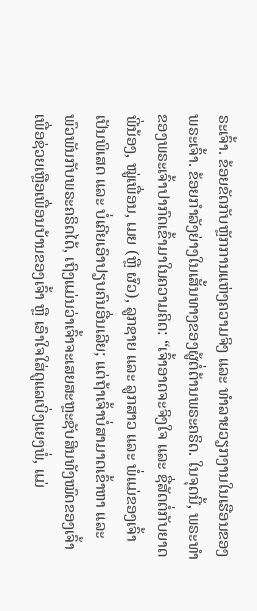ຣະເຈົ້າ. ຂ້ອຍຂັດກັບຫຼັກການແຫ່ງຄວາມຈິງ ແລະ ທຳລາຍວຽກງານໃນເຮືອນຂອງພຣະເຈົ້າ. ຂ້ອຍກຳລັງຍ່າງໃນເສັ້ນທາງຂອງຜູ້ຕໍ່ຕ້ານພຣະຄຣິດ. ໃນຈຸດນີ້, ພຣະທຳຂອງພຣະເຈົ້າປາກົດເຂົ້າມາໃນຄວາມຄິດ: “ເຈົ້າອາດຈະຈິງໃຈ ແລະ ຊື່ສັດຕໍ່ກັບຍາດພີ່ນ້ອງ, ໝູ່ເພື່ອນ, ເມຍ (ຫຼື ຜົວ), ລູກຊາຍ ແລະ ລູກສາວ ແລະ ພໍ່ແມ່ຂອງເຈົ້າເປັນພິເສດ ແລະ ບໍ່ເຄີຍເອົາປຽບຄົນອື່ນເລີຍ; ແຕ່ຖ້າເຈົ້າບໍ່ສາມາດເຂົ້າຫາ ແລະ ພົວພັນກັບພຣະຄຣິດໄດ້, ເຖິງແມ່ນວ່າເຈົ້າຈະເສຍສະຫຼະຊັບສິນທັງໝົດຂອງເຈົ້າເພື່ອຊ່ວຍເຫຼືອເພື່ອນບ້ານຂອງເຈົ້າ ຫຼື ເອົາໃຈໃສ່ດູແລເບິ່ງແຍງພໍ່, ແມ່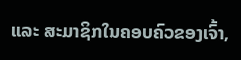ແລະ ສະມາຊິກໃນຄອບຄົວຂອງເຈົ້າ,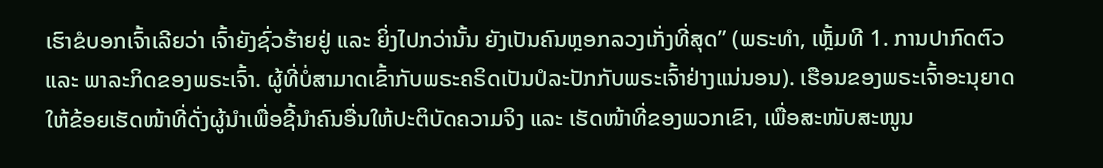ເຮົາຂໍບອກເຈົ້າເລີຍວ່າ ເຈົ້າຍັງຊົ່ວຮ້າຍຢູ່ ແລະ ຍິ່ງໄປກວ່ານັ້ນ ຍັງເປັນຄົນຫຼອກລວງເກັ່ງທີ່ສຸດ” (ພຣະທຳ, ເຫຼັ້ມທີ 1. ການປາກົດຕົວ ແລະ ພາລະກິດຂອງພຣະເຈົ້າ. ຜູ້ທີ່ບໍ່ສາມາດເຂົ້າກັບພຣະຄຣິດເປັນປໍລະປັກກັບພຣະເຈົ້າຢ່າງແນ່ນອນ). ເຮືອນຂອງພຣະເຈົ້າອະນຸຍາດໃຫ້ຂ້ອຍເຮັດໜ້າທີ່ດັ່ງຜູ້ນໍາເພື່ອຊີ້ນໍາຄົນອື່ນໃຫ້ປະຕິບັດຄວາມຈິງ ແລະ ເຮັດໜ້າທີ່ຂອງພວກເຂົາ, ເພື່ອສະໜັບສະໜູນ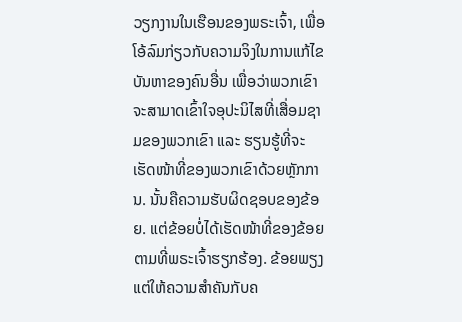ວຽກງານໃນເຮືອນຂອງພຣະເຈົ້າ, ເພື່ອໂອ້ລົມກ່ຽວກັບຄວາມຈິງໃນການແກ້ໄຂບັນຫາຂອງຄົນອື່ນ ເພື່ອວ່າພວກເຂົາຈະສາມາດເຂົ້າໃຈອຸປະນິໄສທີ່ເສື່ອມຊາມຂອງພວກເຂົາ ແລະ ຮຽນຮູ້ທີ່ຈະເຮັດໜ້າທີ່ຂອງພວກເຂົາດ້ວຍຫຼັກການ. ນັ້ນຄືຄວາມຮັບຜິດຊອບຂອງຂ້ອຍ. ແຕ່ຂ້ອຍບໍ່ໄດ້ເຮັດໜ້າທີ່ຂອງຂ້ອຍຕາມທີ່ພຣະເຈົ້າຮຽກຮ້ອງ. ຂ້ອຍພຽງແຕ່ໃຫ້ຄວາມສຳຄັນກັບຄ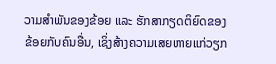ວາມສຳພັນຂອງຂ້ອຍ ແລະ ຮັກສາກຽດຕິຍົດຂອງຂ້ອຍກັບຄົນອື່ນ, ເຊິ່ງສ້າງຄວາມເສຍຫາຍແກ່ວຽກ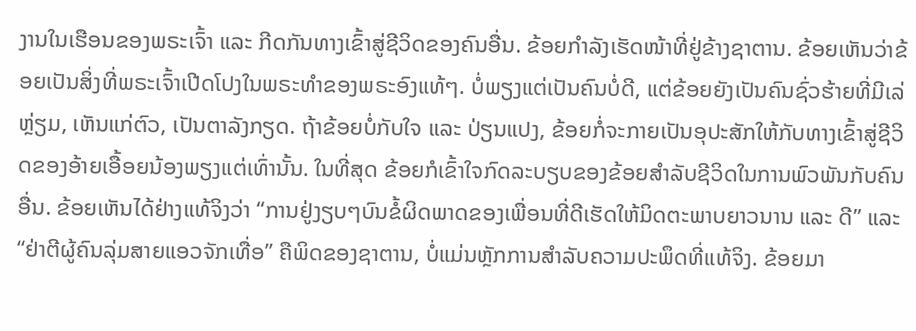ງານໃນເຮືອນຂອງພຣະເຈົ້າ ແລະ ກີດກັນທາງເຂົ້າສູ່ຊີວິດຂອງຄົນອື່ນ. ຂ້ອຍກຳລັງເຮັດໜ້າທີ່ຢູ່ຂ້າງຊາຕານ. ຂ້ອຍເຫັນວ່າຂ້ອຍເປັນສິ່ງທີ່ພຣະເຈົ້າເປີດໂປງໃນພຣະທຳຂອງພຣະອົງແທ້ໆ. ບໍ່ພຽງແຕ່ເປັນຄົນບໍ່ດີ, ແຕ່ຂ້ອຍຍັງເປັນຄົນຊົ່ວຮ້າຍທີ່ມີເລ່ຫຼ່ຽມ, ເຫັນແກ່ຕົວ, ເປັນຕາລັງກຽດ. ຖ້າຂ້ອຍບໍ່ກັບໃຈ ແລະ ປ່ຽນແປງ, ຂ້ອຍກໍ່ຈະກາຍເປັນອຸປະສັກໃຫ້ກັບທາງເຂົ້າສູ່ຊີວິດຂອງອ້າຍເອື້ອຍນ້ອງພຽງແຕ່ເທົ່ານັ້ນ. ໃນທີ່ສຸດ ຂ້ອຍກໍເຂົ້າໃຈກົດລະບຽບຂອງຂ້ອຍສຳລັບຊີວິດໃນການພົວພັນກັບຄົນອື່ນ. ຂ້ອຍເຫັນໄດ້ຢ່າງແທ້ຈິງວ່າ “ການຢູ່ງຽບໆບົນຂໍ້ຜິດພາດຂອງເພື່ອນທີ່ດີເຮັດໃຫ້ມິດຕະພາບຍາວນານ ແລະ ດີ” ແລະ “ຢ່າຕີຜູ້ຄົນລຸ່ມສາຍແອວຈັກເທື່ອ” ຄືພິດຂອງຊາຕານ, ບໍ່ແມ່ນຫຼັກການສຳລັບຄວາມປະພຶດທີ່ແທ້ຈິງ. ຂ້ອຍມາ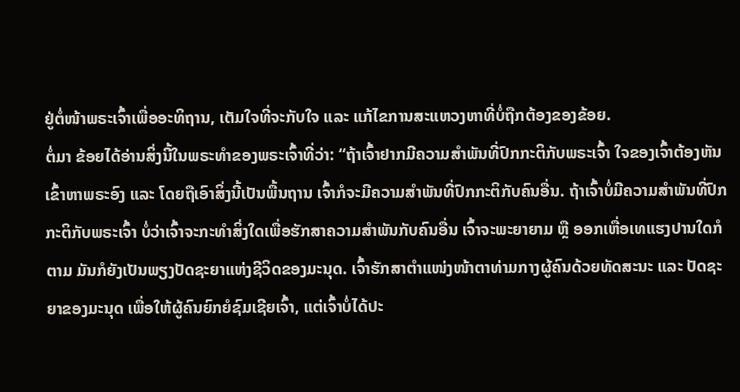ຢູ່ຕໍ່ໜ້າພຣະເຈົ້າເພື່ອອະທິຖານ, ເຕັມໃຈທີ່ຈະກັບໃຈ ແລະ ແກ້ໄຂການສະແຫວງຫາທີ່ບໍ່ຖືກຕ້ອງຂອງຂ້ອຍ.
ຕໍ່ມາ ຂ້ອຍໄດ້ອ່ານສິ່ງນີ້ໃນພຣະທຳຂອງພຣະເຈົ້າທີ່ວ່າ: “ຖ້າເຈົ້າຢາກມີຄວາມສໍາພັນທີ່ປົກກະຕິກັບພຣະເຈົ້າ ໃຈຂອງເຈົ້າຕ້ອງຫັນເຂົ້າຫາພຣະອົງ ແລະ ໂດຍຖືເອົາສິ່ງນີ້ເປັນພື້ນຖານ ເຈົ້າກໍຈະມີຄວາມສໍາພັນທີ່ປົກກະຕິກັບຄົນອື່ນ. ຖ້າເຈົ້າບໍ່ມີຄວາມສໍາພັນທີ່ປົກກະຕິກັບພຣະເຈົ້າ ບໍ່ວ່າເຈົ້າຈະກະທໍາສິ່ງໃດເພື່ອຮັກສາຄວາມສໍາພັນກັບຄົນອື່ນ ເຈົ້າຈະພະຍາຍາມ ຫຼື ອອກເຫື່ອເທແຮງປານໃດກໍຕາມ ມັນກໍຍັງເປັນພຽງປັດຊະຍາແຫ່ງຊີວິດຂອງມະນຸດ. ເຈົ້າຮັກສາຕໍາແໜ່ງໜ້າຕາທ່າມກາງຜູ້ຄົນດ້ວຍທັດສະນະ ແລະ ປັດຊະຍາຂອງມະນຸດ ເພື່ອໃຫ້ຜູ້ຄົນຍົກຍໍຊົມເຊີຍເຈົ້າ, ແຕ່ເຈົ້າບໍ່ໄດ້ປະ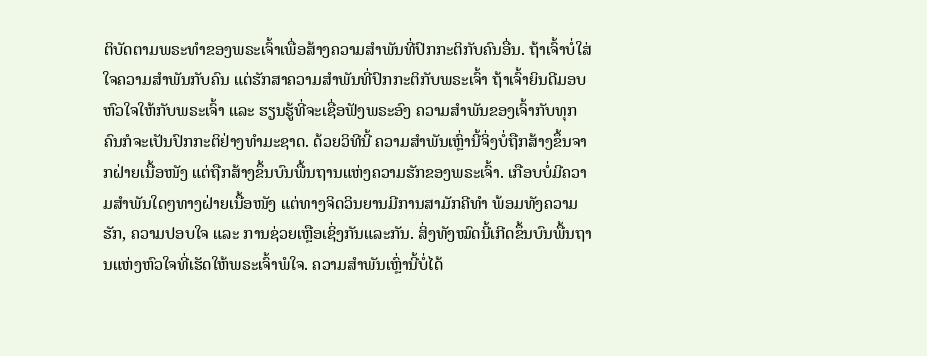ຕິບັດຕາມພຣະທຳຂອງພຣະເຈົ້າເພື່ອສ້າງຄວາມສໍາພັນທີ່ປົກກະຕິກັບຄົນອື່ນ. ຖ້າເຈົ້າບໍ່ໃສ່ໃຈຄວາມສໍາພັນກັບຄົນ ແຕ່ຮັກສາຄວາມສໍາພັນທີ່ປົກກະຕິກັບພຣະເຈົ້າ ຖ້າເຈົ້າຍິນດີມອບຫົວໃຈໃຫ້ກັບພຣະເຈົ້າ ແລະ ຮຽນຮູ້ທີ່ຈະເຊື່ອຟັງພຣະອົງ ຄວາມສໍາພັນຂອງເຈົ້າກັບທຸກຄົນກໍຈະເປັນປົກກະຕິຢ່າງທໍາມະຊາດ. ດ້ວຍວິທີນີ້ ຄວາມສໍາພັນເຫຼົ່ານີ້ຈິ່ງບໍ່ຖືກສ້າງຂຶ້ນຈາກຝ່າຍເນື້ອໜັງ ແຕ່ຖືກສ້າງຂຶ້ນບົນພື້ນຖານແຫ່ງຄວາມຮັກຂອງພຣະເຈົ້າ. ເກືອບບໍ່ມີຄວາມສໍາພັນໃດໆທາງຝ່າຍເນື້ອໜັງ ແຕ່ທາງຈິດວິນຍານມີການສາມັກຄີທໍາ ພ້ອມທັງຄວາມຮັກ, ຄວາມປອບໃຈ ແລະ ການຊ່ວຍເຫຼືອເຊິ່ງກັນແລະກັນ. ສິ່ງທັງໝົດນີ້ເກີດຂຶ້ນບົນພື້ນຖານແຫ່ງຫົວໃຈທີ່ເຮັດໃຫ້ພຣະເຈົ້າພໍໃຈ. ຄວາມສໍາພັນເຫຼົ່ານີ້ບໍ່ໄດ້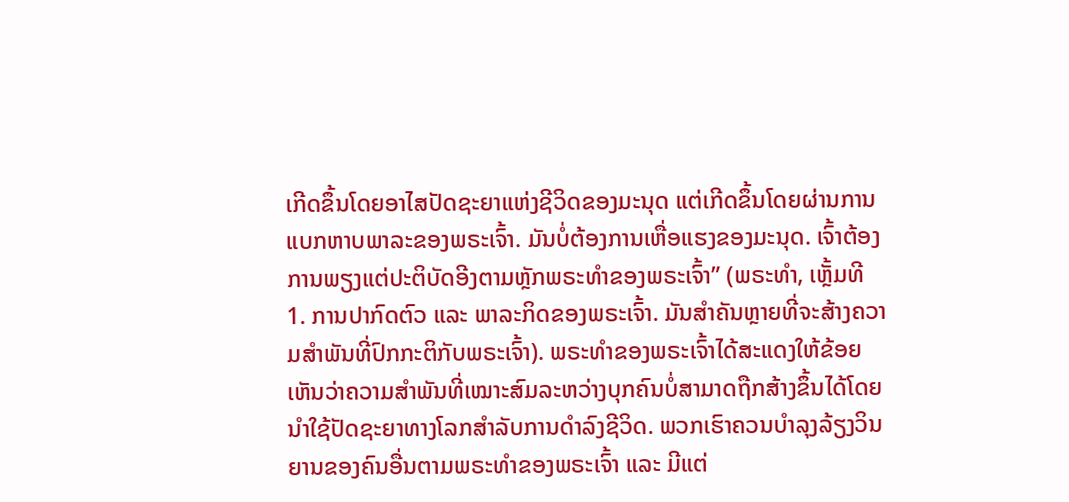ເກີດຂຶ້ນໂດຍອາໄສປັດຊະຍາແຫ່ງຊີວິດຂອງມະນຸດ ແຕ່ເກີດຂຶ້ນໂດຍຜ່ານການແບກຫາບພາລະຂອງພຣະເຈົ້າ. ມັນບໍ່ຕ້ອງການເຫື່ອແຮງຂອງມະນຸດ. ເຈົ້າຕ້ອງການພຽງແຕ່ປະຕິບັດອີງຕາມຫຼັກພຣະທໍາຂອງພຣະເຈົ້າ” (ພຣະທຳ, ເຫຼັ້ມທີ 1. ການປາກົດຕົວ ແລະ ພາລະກິດຂອງພຣະເຈົ້າ. ມັນສໍາຄັນຫຼາຍທີ່ຈະສ້າງຄວາມສໍາພັນທີ່ປົກກະຕິກັບພຣະເຈົ້າ). ພຣະທຳຂອງພຣະເຈົ້າໄດ້ສະແດງໃຫ້ຂ້ອຍເຫັນວ່າຄວາມສຳພັນທີ່ເໝາະສົມລະຫວ່າງບຸກຄົນບໍ່ສາມາດຖືກສ້າງຂຶ້ນໄດ້ໂດຍນໍາໃຊ້ປັດຊະຍາທາງໂລກສຳລັບການດຳລົງຊີວິດ. ພວກເຮົາຄວນບຳລຸງລ້ຽງວິນຍານຂອງຄົນອື່ນຕາມພຣະທຳຂອງພຣະເຈົ້າ ແລະ ມີແຕ່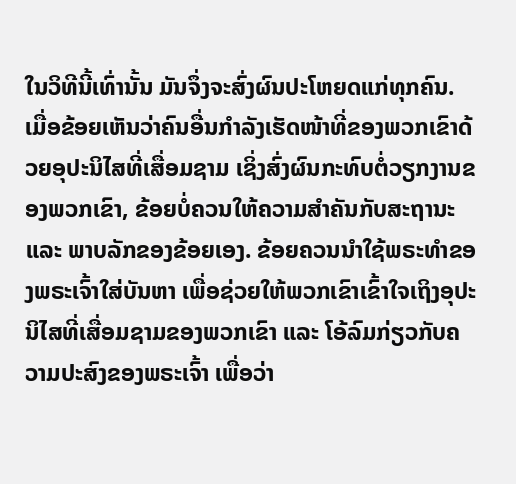ໃນວິທີນີ້ເທົ່ານັ້ນ ມັນຈຶ່ງຈະສົ່ງຜົນປະໂຫຍດແກ່ທຸກຄົນ. ເມື່ອຂ້ອຍເຫັນວ່າຄົນອື່ນກຳລັງເຮັດໜ້າທີ່ຂອງພວກເຂົາດ້ວຍອຸປະນິໄສທີ່ເສື່ອມຊາມ ເຊິ່ງສົ່ງຜົນກະທົບຕໍ່ວຽກງານຂອງພວກເຂົາ, ຂ້ອຍບໍ່ຄວນໃຫ້ຄວາມສຳຄັນກັບສະຖານະ ແລະ ພາບລັກຂອງຂ້ອຍເອງ. ຂ້ອຍຄວນນໍາໃຊ້ພຣະທຳຂອງພຣະເຈົ້າໃສ່ບັນຫາ ເພື່ອຊ່ວຍໃຫ້ພວກເຂົາເຂົ້າໃຈເຖິງອຸປະນິໄສທີ່ເສື່ອມຊາມຂອງພວກເຂົາ ແລະ ໂອ້ລົມກ່ຽວກັບຄວາມປະສົງຂອງພຣະເຈົ້າ ເພື່ອວ່າ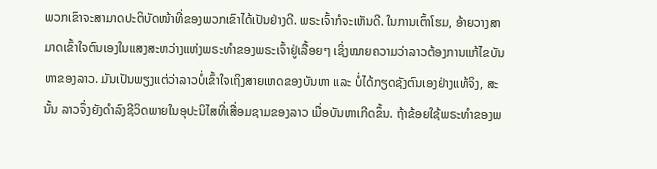ພວກເຂົາຈະສາມາດປະຕິບັດໜ້າທີ່ຂອງພວກເຂົາໄດ້ເປັນຢ່າງດີ. ພຣະເຈົ້າກໍຈະເຫັນດີ. ໃນການເຕົ້າໂຮມ, ອ້າຍວາງສາມາດເຂົ້າໃຈຕົນເອງໃນແສງສະຫວ່າງແຫ່ງພຣະທຳຂອງພຣະເຈົ້າຢູ່ເລື້ອຍໆ ເຊິ່ງໝາຍຄວາມວ່າລາວຕ້ອງການແກ້ໄຂບັນຫາຂອງລາວ. ມັນເປັນພຽງແຕ່ວ່າລາວບໍ່ເຂົ້າໃຈເຖິງສາຍເຫດຂອງບັນຫາ ແລະ ບໍ່ໄດ້ກຽດຊັງຕົນເອງຢ່າງແທ້ຈິງ, ສະນັ້ນ ລາວຈຶ່ງຍັງດຳລົງຊີວິດພາຍໃນອຸປະນິໄສທີ່ເສື່ອມຊາມຂອງລາວ ເມື່ອບັນຫາເກີດຂຶ້ນ. ຖ້າຂ້ອຍໃຊ້ພຣະທຳຂອງພ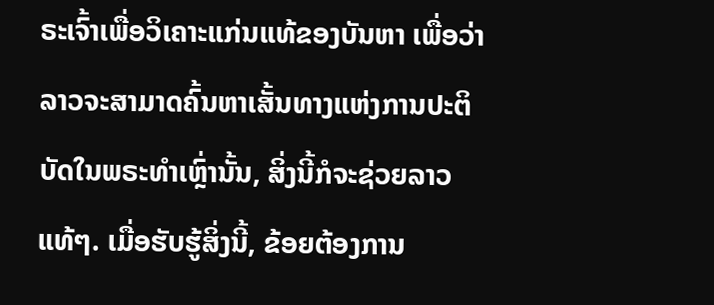ຣະເຈົ້າເພື່ອວິເຄາະແກ່ນແທ້ຂອງບັນຫາ ເພື່ອວ່າລາວຈະສາມາດຄົ້ນຫາເສັ້ນທາງແຫ່ງການປະຕິບັດໃນພຣະທຳເຫຼົ່ານັ້ນ, ສິ່ງນີ້ກໍຈະຊ່ວຍລາວແທ້ໆ. ເມື່ອຮັບຮູ້ສິ່ງນີ້, ຂ້ອຍຕ້ອງການ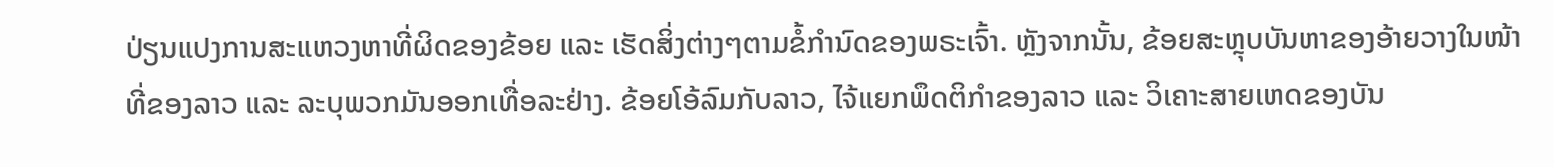ປ່ຽນແປງການສະແຫວງຫາທີ່ຜິດຂອງຂ້ອຍ ແລະ ເຮັດສິ່ງຕ່າງໆຕາມຂໍ້ກຳນົດຂອງພຣະເຈົ້າ. ຫຼັງຈາກນັ້ນ, ຂ້ອຍສະຫຼຸບບັນຫາຂອງອ້າຍວາງໃນໜ້າທີ່ຂອງລາວ ແລະ ລະບຸພວກມັນອອກເທື່ອລະຢ່າງ. ຂ້ອຍໂອ້ລົມກັບລາວ, ໄຈ້ແຍກພຶດຕິກຳຂອງລາວ ແລະ ວິເຄາະສາຍເຫດຂອງບັນ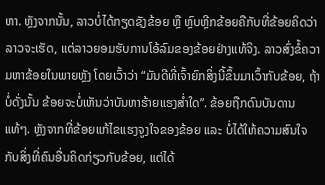ຫາ. ຫຼັງຈາກນັ້ນ, ລາວບໍ່ໄດ້ກຽດຊັງຂ້ອຍ ຫຼື ຫຼົບຫຼີກຂ້ອຍຄືກັບທີ່ຂ້ອຍຄິດວ່າລາວຈະເຮັດ, ແຕ່ລາວຍອມຮັບການໂອ້ລົມຂອງຂ້ອຍຢ່າງແທ້ຈິງ. ລາວສົ່ງຂໍ້ຄວາມຫາຂ້ອຍໃນພາຍຫຼັງ ໂດຍເວົ້າວ່າ “ມັນດີທີ່ເຈົ້າຍົກສິ່ງນີ້ຂຶ້ນມາເວົ້າກັບຂ້ອຍ, ຖ້າບໍ່ດັ່ງນັ້ນ ຂ້ອຍຈະບໍ່ເຫັນວ່າບັນຫາຮ້າຍແຮງສໍ່າໃດ”. ຂ້ອຍຖືກດົນບັນດານແທ້ໆ. ຫຼັງຈາກທີ່ຂ້ອຍແກ້ໄຂແຮງຈູງໃຈຂອງຂ້ອຍ ແລະ ບໍ່ໄດ້ໃຫ້ຄວາມສົນໃຈກັບສິ່ງທີ່ຄົນອື່ນຄິດກ່ຽວກັບຂ້ອຍ, ແຕ່ໄດ້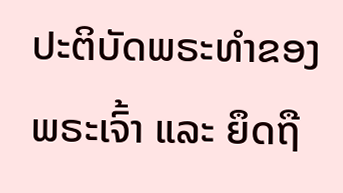ປະຕິບັດພຣະທຳຂອງພຣະເຈົ້າ ແລະ ຍຶດຖື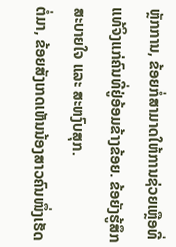ຫຼັກການ, ຂ້ອຍກໍ່ສາມາດໃຫ້ການຊ່ວຍເຫຼືອທີ່ແທ້ຈິງແກ່ຄົນທີ່ຢູ່ອ້ອມຂ້າງຂ້ອຍ. ຂ້ອຍັງຮູ້ສຶກສະບາຍໃຈ ແລະ ສະຫງົບສຸກ.
ຕໍ່ມາ, ຂ້ອຍສັງເກດເຫັນນ້ອງສາວຄົນໜຶ່ງເຮັດ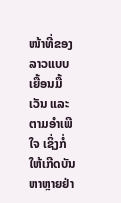ໜ້າທີ່ຂອງລາວແບບເຍື້ອນມື້ເວັນ ແລະ ຕາມອຳເພີໃຈ ເຊິ່ງກໍ່ໃຫ້ເກີດບັນຫາຫຼາຍຢ່າ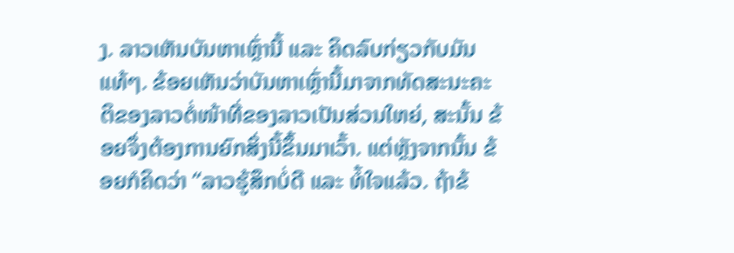ງ. ລາວເຫັນບັນຫາເຫຼົ່ານີ້ ແລະ ຄິດລົບກ່ຽວກັບມັນແທ້ໆ. ຂ້ອຍເຫັນວ່າບັນຫາເຫຼົ່ານີ້ມາຈາກທັດສະນະຄະຕິຂອງລາວຕໍ່ໜ້າທີ່ຂອງລາວເປັນສ່ວນໃຫຍ່, ສະນັ້ນ ຂ້ອຍຈຶ່ງຕ້ອງການຍົກສິ່ງນີ້ຂຶ້ນມາເວົ້າ. ແຕ່ຫຼັງຈາກນັ້ນ ຂ້ອຍກໍຄິດວ່າ “ລາວຮູ້ສຶກບໍ່ດີ ແລະ ທໍ້ໃຈແລ້ວ. ຖ້າຂ້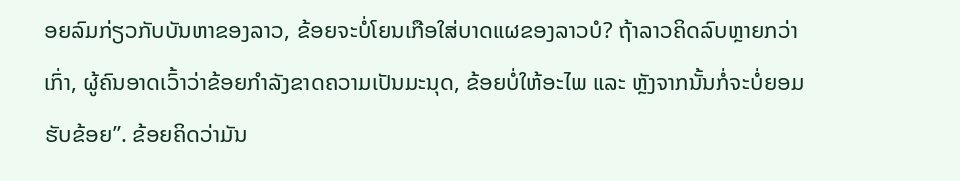ອຍລົມກ່ຽວກັບບັນຫາຂອງລາວ, ຂ້ອຍຈະບໍ່ໂຍນເກືອໃສ່ບາດແຜຂອງລາວບໍ? ຖ້າລາວຄິດລົບຫຼາຍກວ່າເກົ່າ, ຜູ້ຄົນອາດເວົ້າວ່າຂ້ອຍກຳລັງຂາດຄວາມເປັນມະນຸດ, ຂ້ອຍບໍ່ໃຫ້ອະໄພ ແລະ ຫຼັງຈາກນັ້ນກໍ່ຈະບໍ່ຍອມຮັບຂ້ອຍ”. ຂ້ອຍຄິດວ່າມັນ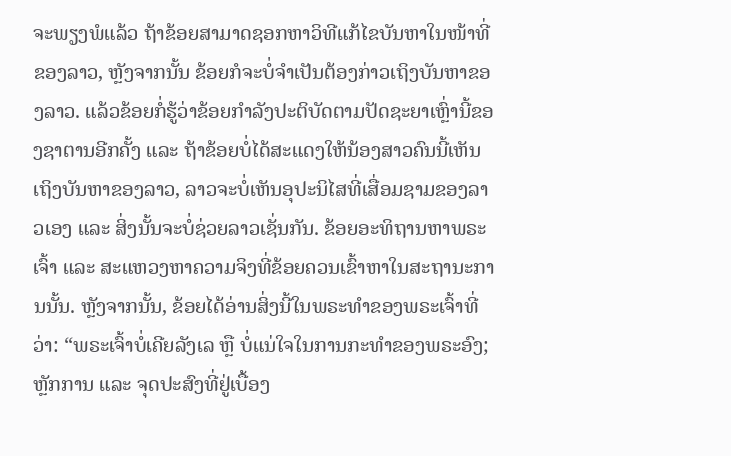ຈະພຽງພໍແລ້ວ ຖ້າຂ້ອຍສາມາດຊອກຫາວິທີແກ້ໄຂບັນຫາໃນໜ້າທີ່ຂອງລາວ, ຫຼັງຈາກນັ້ນ ຂ້ອຍກໍຈະບໍ່ຈຳເປັນຕ້ອງກ່າວເຖິງບັນຫາຂອງລາວ. ແລ້ວຂ້ອຍກໍ່ຮູ້ວ່າຂ້ອຍກຳລັງປະຕິບັດຕາມປັດຊະຍາເຫຼົ່ານີ້ຂອງຊາຕານອີກຄັ້ງ ແລະ ຖ້າຂ້ອຍບໍ່ໄດ້ສະແດງໃຫ້ນ້ອງສາວຄົນນີ້ເຫັນເຖິງບັນຫາຂອງລາວ, ລາວຈະບໍ່ເຫັນອຸປະນິໄສທີ່ເສື່ອມຊາມຂອງລາວເອງ ແລະ ສິ່ງນັ້ນຈະບໍ່ຊ່ວຍລາວເຊັ່ນກັນ. ຂ້ອຍອະທິຖານຫາພຣະເຈົ້າ ແລະ ສະແຫວງຫາຄວາມຈິງທີ່ຂ້ອຍຄວນເຂົ້າຫາໃນສະຖານະການນັ້ນ. ຫຼັງຈາກນັ້ນ, ຂ້ອຍໄດ້ອ່ານສິ່ງນີ້ໃນພຣະທຳຂອງພຣະເຈົ້າທີ່ວ່າ: “ພຣະເຈົ້າບໍ່ເຄີຍລັງເລ ຫຼື ບໍ່ແນ່ໃຈໃນການກະທຳຂອງພຣະອົງ; ຫຼັກການ ແລະ ຈຸດປະສົງທີ່ຢູ່ເບື້ອງ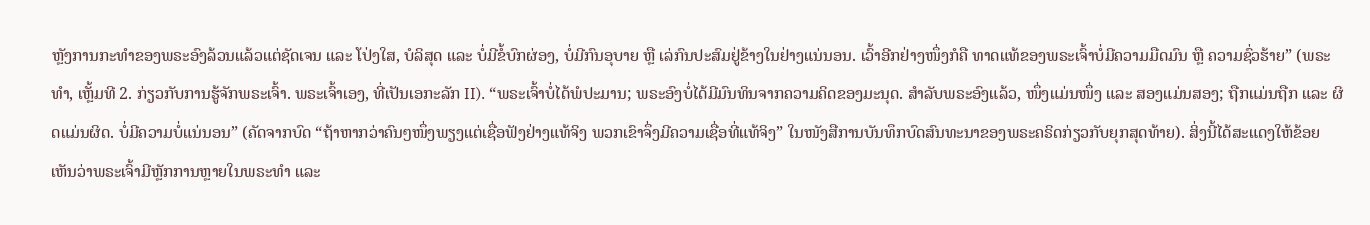ຫຼັງການກະທຳຂອງພຣະອົງລ້ວນແລ້ວແຕ່ຊັດເຈນ ແລະ ໂປ່ງໃສ, ບໍລິສຸດ ແລະ ບໍ່ມີຂໍ້ບົກຜ່ອງ, ບໍ່ມີກົນອຸບາຍ ຫຼື ເລ່ກົນປະສົມຢູ່ຂ້າງໃນຢ່າງແນ່ນອນ. ເວົ້າອີກຢ່າງໜຶ່ງກໍຄື ທາດແທ້ຂອງພຣະເຈົ້າບໍ່ມີຄວາມມືດມົນ ຫຼື ຄວາມຊົ່ວຮ້າຍ” (ພຣະທຳ, ເຫຼັ້ມທີ 2. ກ່ຽວກັບການຮູ້ຈັກພຣະເຈົ້າ. ພຣະເຈົ້າເອງ, ທີ່ເປັນເອກະລັກ II). “ພຣະເຈົ້າບໍ່ໄດ້ພໍປະມານ; ພຣະອົງບໍ່ໄດ້ມີມົນທິນຈາກຄວາມຄິດຂອງມະນຸດ. ສຳລັບພຣະອົງແລ້ວ, ໜຶ່ງແມ່ນໜຶ່ງ ແລະ ສອງແມ່ນສອງ; ຖືກແມ່ນຖືກ ແລະ ຜິດແມ່ນຜິດ. ບໍ່ມີຄວາມບໍ່ແນ່ນອນ” (ຄັດຈາກບົດ “ຖ້າຫາກວ່າຄົນໆໜຶ່ງພຽງແຕ່ເຊື່ອຟັງຢ່າງແທ້ຈິງ ພວກເຂົາຈຶ່ງມີຄວາມເຊື່ອທີ່ແທ້ຈິງ” ໃນໜັງສືການບັນທຶກບົດສົນທະນາຂອງພຣະຄຣິດກ່ຽວກັບຍຸກສຸດທ້າຍ). ສິ່ງນີ້ໄດ້ສະແດງໃຫ້ຂ້ອຍເຫັນວ່າພຣະເຈົ້າມີຫຼັກການຫຼາຍໃນພຣະທຳ ແລະ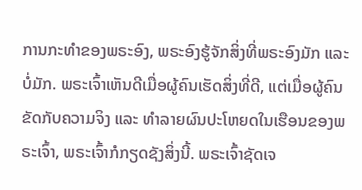ການກະທຳຂອງພຣະອົງ, ພຣະອົງຮູ້ຈັກສິ່ງທີ່ພຣະອົງມັກ ແລະ ບໍ່ມັກ. ພຣະເຈົ້າເຫັນດີເມື່ອຜູ້ຄົນເຮັດສິ່ງທີ່ດີ, ແຕ່ເມື່ອຜູ້ຄົນຂັດກັບຄວາມຈິງ ແລະ ທຳລາຍຜົນປະໂຫຍດໃນເຮືອນຂອງພຣະເຈົ້າ, ພຣະເຈົ້າກໍກຽດຊັງສິ່ງນີ້. ພຣະເຈົ້າຊັດເຈ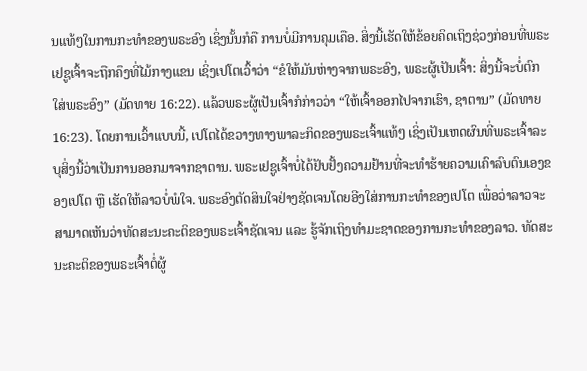ນແທ້ໆໃນການກະທຳຂອງພຣະອົງ ເຊິ່ງນັ້ນກໍຄື ການບໍ່ມີການຄຸມເຄືອ. ສິ່ງນີ້ເຮັດໃຫ້ຂ້ອຍຄິດເຖິງຊ່ວງກ່ອນທີ່ພຣະເຢຊູເຈົ້າຈະຖືກຄຶງທີ່ໄມ້ກາງແຂນ ເຊິ່ງເປໂຕເວົ້າວ່າ “ຂໍໃຫ້ມັນຫ່າງຈາກພຣະອົງ, ພຣະຜູ້ເປັນເຈົ້າ: ສິ່ງນີ້ຈະບໍ່ຕົກໃສ່ພຣະອົງ” (ມັດທາຍ 16:22). ແລ້ວພຣະຜູ້ເປັນເຈົ້າກໍກ່າວວ່າ “ໃຫ້ເຈົ້າອອກໄປຈາກເຮົາ, ຊາຕານ” (ມັດທາຍ 16:23). ໂດຍການເວົ້າແບບນີ້, ເປໂຕໄດ້ຂວາງທາງພາລະກິດຂອງພຣະເຈົ້າແທ້ໆ ເຊິ່ງເປັນເຫດຜົນທີ່ພຣະເຈົ້າລະບຸສິ່ງນີ້ວ່າເປັນການອອກມາຈາກຊາຕານ. ພຣະເຢຊູເຈົ້າບໍ່ໄດ້ຢັບຢັ້ງຄວາມຢ້ານທີ່ຈະທຳຮ້າຍຄວາມເຄົາລົບຕົນເອງຂອງເປໂຕ ຫຼື ເຮັດໃຫ້ລາວບໍ່ພໍໃຈ. ພຣະອົງຕັດສິນໃຈຢ່າງຊັດເຈນໂດຍອີງໃສ່ການກະທຳຂອງເປໂຕ ເພື່ອວ່າລາວຈະສາມາດເຫັນວ່າທັດສະນະຄະຕິຂອງພຣະເຈົ້າຊັດເຈນ ແລະ ຮູ້ຈັກເຖິງທຳມະຊາດຂອງການກະທຳຂອງລາວ. ທັດສະນະຄະຕິຂອງພຣະເຈົ້າຕໍ່ຜູ້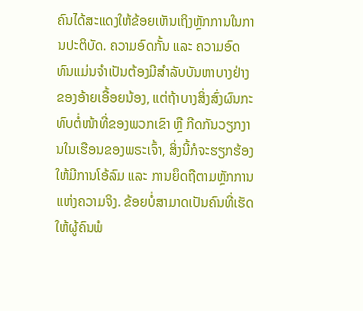ຄົນໄດ້ສະແດງໃຫ້ຂ້ອຍເຫັນເຖິງຫຼັກການໃນການປະຕິບັດ. ຄວາມອົດກັ້ນ ແລະ ຄວາມອົດທົນແມ່ນຈຳເປັນຕ້ອງມີສຳລັບບັນຫາບາງຢ່າງຂອງອ້າຍເອື້ອຍນ້ອງ, ແຕ່ຖ້າບາງສິ່ງສົ່ງຜົນກະທົບຕໍ່ໜ້າທີ່ຂອງພວກເຂົາ ຫຼື ກີດກັນວຽກງານໃນເຮືອນຂອງພຣະເຈົ້າ, ສິ່ງນີ້ກໍຈະຮຽກຮ້ອງໃຫ້ມີການໂອ້ລົມ ແລະ ການຍຶດຖືຕາມຫຼັກການແຫ່ງຄວາມຈິງ. ຂ້ອຍບໍ່ສາມາດເປັນຄົນທີ່ເຮັດໃຫ້ຜູ້ຄົນພໍ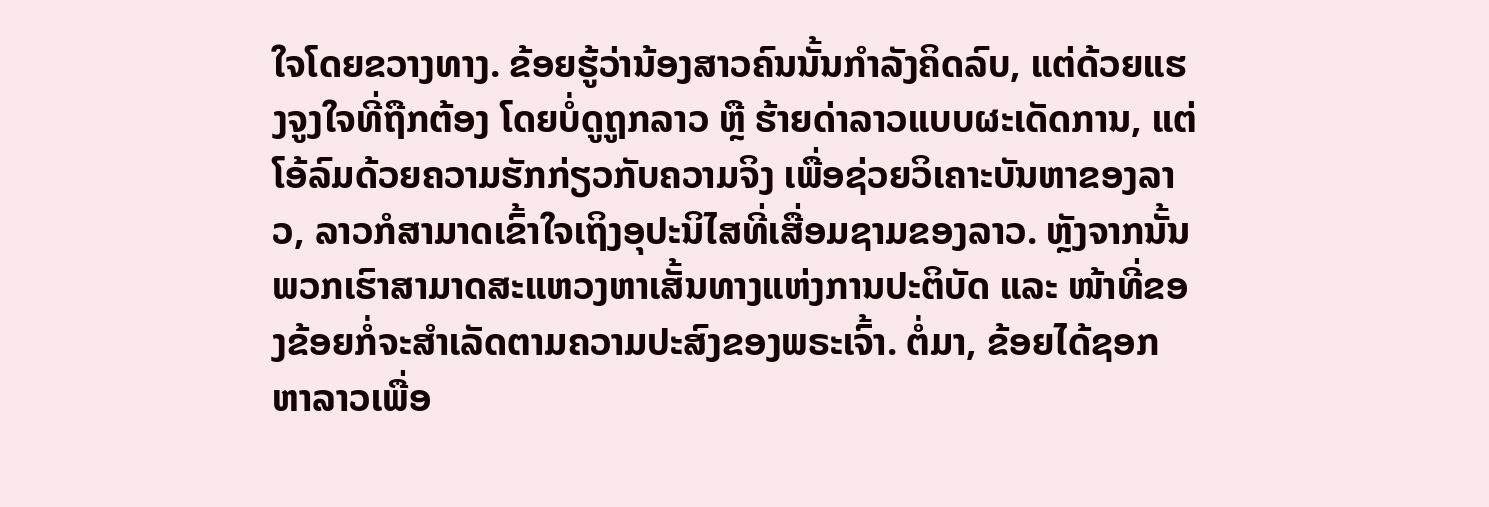ໃຈໂດຍຂວາງທາງ. ຂ້ອຍຮູ້ວ່ານ້ອງສາວຄົນນັ້ນກຳລັງຄິດລົບ, ແຕ່ດ້ວຍແຮງຈູງໃຈທີ່ຖືກຕ້ອງ ໂດຍບໍ່ດູຖູກລາວ ຫຼື ຮ້າຍດ່າລາວແບບຜະເດັດການ, ແຕ່ໂອ້ລົມດ້ວຍຄວາມຮັກກ່ຽວກັບຄວາມຈິງ ເພື່ອຊ່ວຍວິເຄາະບັນຫາຂອງລາວ, ລາວກໍສາມາດເຂົ້າໃຈເຖິງອຸປະນິໄສທີ່ເສື່ອມຊາມຂອງລາວ. ຫຼັງຈາກນັ້ນ ພວກເຮົາສາມາດສະແຫວງຫາເສັ້ນທາງແຫ່ງການປະຕິບັດ ແລະ ໜ້າທີ່ຂອງຂ້ອຍກໍ່ຈະສຳເລັດຕາມຄວາມປະສົງຂອງພຣະເຈົ້າ. ຕໍ່ມາ, ຂ້ອຍໄດ້ຊອກຫາລາວເພື່ອ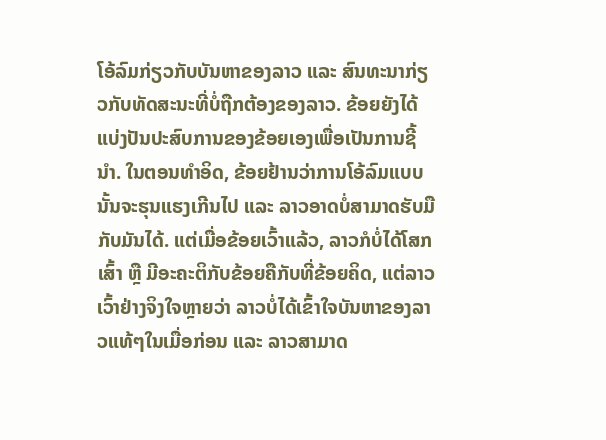ໂອ້ລົມກ່ຽວກັບບັນຫາຂອງລາວ ແລະ ສົນທະນາກ່ຽວກັບທັດສະນະທີ່ບໍ່ຖືກຕ້ອງຂອງລາວ. ຂ້ອຍຍັງໄດ້ແບ່ງປັນປະສົບການຂອງຂ້ອຍເອງເພື່ອເປັນການຊີ້ນໍາ. ໃນຕອນທຳອິດ, ຂ້ອຍຢ້ານວ່າການໂອ້ລົມແບບນັ້ນຈະຮຸນແຮງເກີນໄປ ແລະ ລາວອາດບໍ່ສາມາດຮັບມືກັບມັນໄດ້. ແຕ່ເມື່ອຂ້ອຍເວົ້າແລ້ວ, ລາວກໍບໍ່ໄດ້ໂສກເສົ້າ ຫຼື ມີອະຄະຕິກັບຂ້ອຍຄືກັບທີ່ຂ້ອຍຄິດ, ແຕ່ລາວເວົ້າຢ່າງຈິງໃຈຫຼາຍວ່າ ລາວບໍ່ໄດ້ເຂົ້າໃຈບັນຫາຂອງລາວແທ້ໆໃນເມື່ອກ່ອນ ແລະ ລາວສາມາດ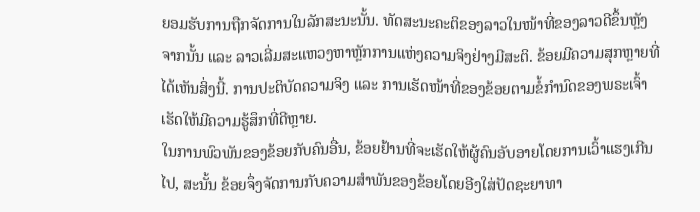ຍອມຮັບການຖືກຈັດການໃນລັກສະນະນັ້ນ. ທັດສະນະຄະຕິຂອງລາວໃນໜ້າທີ່ຂອງລາວດີຂຶ້ນຫຼັງຈາກນັ້ນ ແລະ ລາວເລີ່ມສະແຫວງຫາຫຼັກການແຫ່ງຄວາມຈິງຢ່າງມີສະຕິ. ຂ້ອຍມີຄວາມສຸກຫຼາຍທີ່ໄດ້ເຫັນສິ່ງນີ້. ການປະຕິບັດຄວາມຈິງ ແລະ ການເຮັດໜ້າທີ່ຂອງຂ້ອຍຕາມຂໍ້ກຳນົດຂອງພຣະເຈົ້າເຮັດໃຫ້ມີຄວາມຮູ້ສຶກທີ່ດີຫຼາຍ.
ໃນການພົວພັນຂອງຂ້ອຍກັບຄົນອື່ນ, ຂ້ອຍຢ້ານທີ່ຈະເຮັດໃຫ້ຜູ້ຄົນອັບອາຍໂດຍການເວົ້າແຮງເກີນໄປ, ສະນັ້ນ ຂ້ອຍຈຶ່ງຈັດການກັບຄວາມສຳພັນຂອງຂ້ອຍໂດຍອີງໃສ່ປັດຊະຍາທາ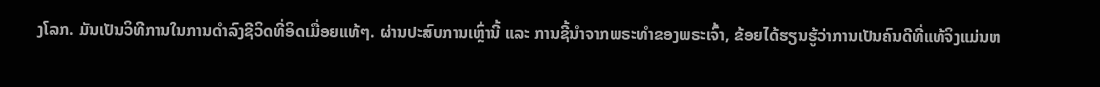ງໂລກ. ມັນເປັນວິທີການໃນການດຳລົງຊີວິດທີ່ອິດເມື່ອຍແທ້ໆ. ຜ່ານປະສົບການເຫຼົ່ານີ້ ແລະ ການຊີ້ນໍາຈາກພຣະທຳຂອງພຣະເຈົ້າ, ຂ້ອຍໄດ້ຮຽນຮູ້ວ່າການເປັນຄົນດີທີ່ແທ້ຈິງແມ່ນຫ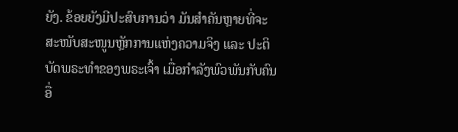ຍັງ. ຂ້ອຍຍັງມີປະສົບການວ່າ ມັນສຳຄັນຫຼາຍທີ່ຈະສະໜັບສະໜູນຫຼັກການແຫ່ງຄວາມຈິງ ແລະ ປະຕິບັດພຣະທຳຂອງພຣະເຈົ້າ ເມື່ອກຳລັງພົວພັນກັບຄົນອື່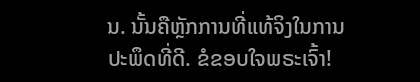ນ. ນັ້ນຄືຫຼັກການທີ່ແທ້ຈິງໃນການປະພຶດທີ່ດີ. ຂໍຂອບໃຈພຣະເຈົ້າ!